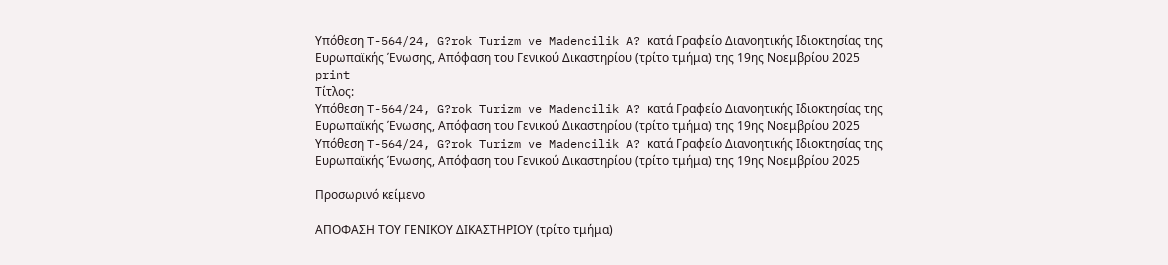Υπόθεση T-564/24, G?rok Turizm ve Madencilik A? κατά Γραφείο Διανοητικής Ιδιοκτησίας της Ευρωπαϊκής Ένωσης, Απόφαση του Γενικού Δικαστηρίου (τρίτο τμήμα) της 19ης Νοεμβρίου 2025
print
Τίτλος:
Υπόθεση T-564/24, G?rok Turizm ve Madencilik A? κατά Γραφείο Διανοητικής Ιδιοκτησίας της Ευρωπαϊκής Ένωσης, Απόφαση του Γενικού Δικαστηρίου (τρίτο τμήμα) της 19ης Νοεμβρίου 2025
Υπόθεση T-564/24, G?rok Turizm ve Madencilik A? κατά Γραφείο Διανοητικής Ιδιοκτησίας της Ευρωπαϊκής Ένωσης, Απόφαση του Γενικού Δικαστηρίου (τρίτο τμήμα) της 19ης Νοεμβρίου 2025

Προσωρινό κείμενο

ΑΠΟΦΑΣΗ ΤΟΥ ΓΕΝΙΚΟΥ ΔΙΚΑΣΤΗΡΙΟΥ (τρίτο τμήμα)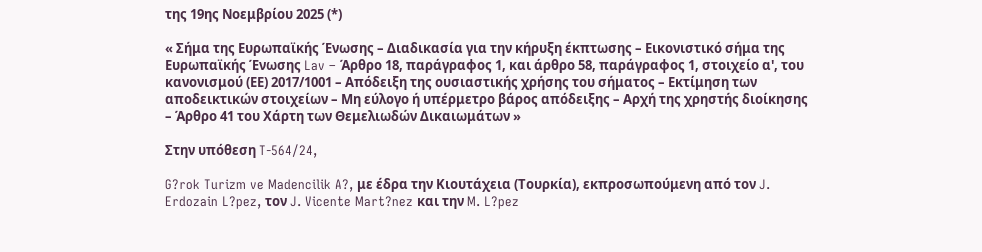της 19ης Νοεμβρίου 2025 (*)

« Σήμα της Ευρωπαϊκής Ένωσης – Διαδικασία για την κήρυξη έκπτωσης – Εικονιστικό σήμα της Ευρωπαϊκής Ένωσης Lav – Άρθρο 18, παράγραφος 1, και άρθρο 58, παράγραφος 1, στοιχείο α', του κανονισμού (ΕΕ) 2017/1001 – Απόδειξη της ουσιαστικής χρήσης του σήματος – Εκτίμηση των αποδεικτικών στοιχείων – Μη εύλογο ή υπέρμετρο βάρος απόδειξης – Αρχή της χρηστής διοίκησης – Άρθρο 41 του Χάρτη των Θεμελιωδών Δικαιωμάτων »

Στην υπόθεση T-564/24,

G?rok Turizm ve Madencilik A?, με έδρα την Κιουτάχεια (Τουρκία), εκπροσωπούμενη από τον J. Erdozain L?pez, τον J. Vicente Mart?nez και την M. L?pez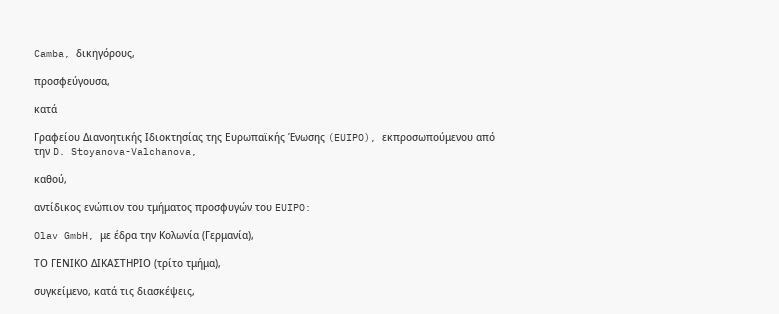Camba, δικηγόρους,

προσφεύγουσα,

κατά

Γραφείου Διανοητικής Ιδιοκτησίας της Ευρωπαϊκής Ένωσης (EUIPO), εκπροσωπούμενου από την D. Stoyanova-Valchanova,

καθού,

αντίδικος ενώπιον του τμήματος προσφυγών του EUIPO:

Olav GmbH, με έδρα την Κολωνία (Γερμανία),

ΤΟ ΓΕΝΙΚΟ ΔΙΚΑΣΤΗΡΙΟ (τρίτο τμήμα),

συγκείμενο, κατά τις διασκέψεις,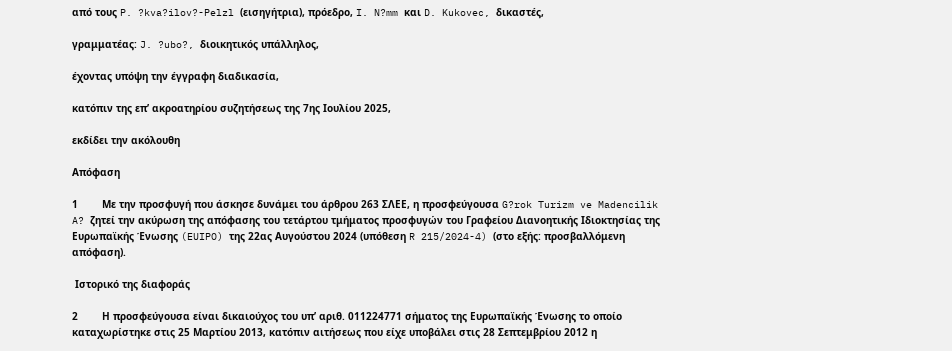από τους P. ?kva?ilov?-Pelzl (εισηγήτρια), πρόεδρο, I. N?mm και D. Kukovec, δικαστές,

γραμματέας: J. ?ubo?, διοικητικός υπάλληλος,

έχοντας υπόψη την έγγραφη διαδικασία,

κατόπιν της επ’ ακροατηρίου συζητήσεως της 7ης Ιουλίου 2025,

εκδίδει την ακόλουθη

Απόφαση

1        Με την προσφυγή που άσκησε δυνάμει του άρθρου 263 ΣΛΕΕ, η προσφεύγουσα G?rok Turizm ve Madencilik A? ζητεί την ακύρωση της απόφασης του τετάρτου τμήματος προσφυγών του Γραφείου Διανοητικής Ιδιοκτησίας της Ευρωπαϊκής Ένωσης (EUIPO) της 22ας Αυγούστου 2024 (υπόθεση R 215/2024-4) (στο εξής: προσβαλλόμενη απόφαση).

 Ιστορικό της διαφοράς

2        Η προσφεύγουσα είναι δικαιούχος του υπ’ αριθ. 011224771 σήματος της Ευρωπαϊκής Ένωσης το οποίο καταχωρίστηκε στις 25 Μαρτίου 2013, κατόπιν αιτήσεως που είχε υποβάλει στις 28 Σεπτεμβρίου 2012 η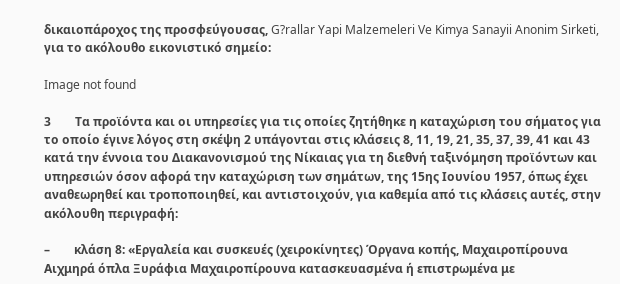δικαιοπάροχος της προσφεύγουσας, G?rallar Yapi Malzemeleri Ve Kimya Sanayii Anonim Sirketi, για το ακόλουθο εικονιστικό σημείο:

Image not found

3        Τα προϊόντα και οι υπηρεσίες για τις οποίες ζητήθηκε η καταχώριση του σήματος για το οποίο έγινε λόγος στη σκέψη 2 υπάγονται στις κλάσεις 8, 11, 19, 21, 35, 37, 39, 41 και 43 κατά την έννοια του Διακανονισμού της Νίκαιας για τη διεθνή ταξινόμηση προϊόντων και υπηρεσιών όσον αφορά την καταχώριση των σημάτων, της 15ης Ιουνίου 1957, όπως έχει αναθεωρηθεί και τροποποιηθεί, και αντιστοιχούν, για καθεμία από τις κλάσεις αυτές, στην ακόλουθη περιγραφή:

–        κλάση 8: «Εργαλεία και συσκευές (χειροκίνητες) Όργανα κοπής, Μαχαιροπίρουνα Αιχμηρά όπλα Ξυράφια Μαχαιροπίρουνα κατασκευασμένα ή επιστρωμένα με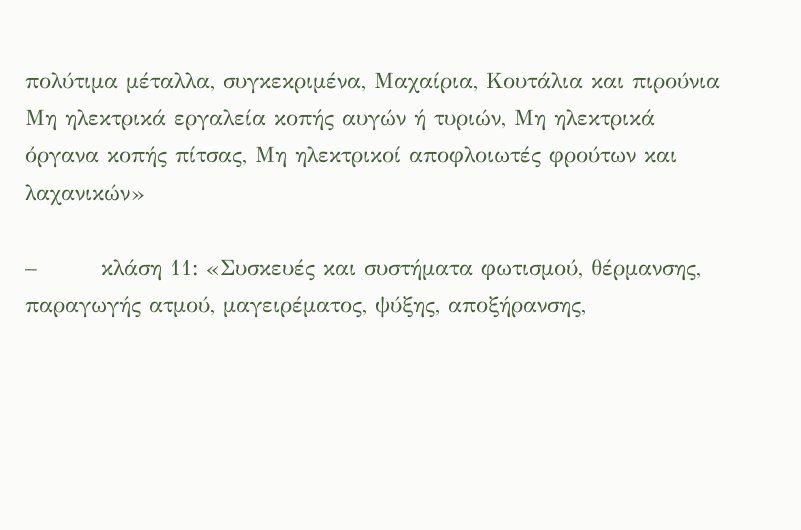πολύτιμα μέταλλα, συγκεκριμένα, Μαχαίρια, Κουτάλια και πιρούνια Μη ηλεκτρικά εργαλεία κοπής αυγών ή τυριών, Μη ηλεκτρικά όργανα κοπής πίτσας, Μη ηλεκτρικοί αποφλοιωτές φρούτων και λαχανικών»

–        κλάση 11: «Συσκευές και συστήματα φωτισμού, θέρμανσης, παραγωγής ατμού, μαγειρέματος, ψύξης, αποξήρανσης,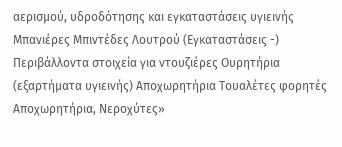αερισμού, υδροδότησης και εγκαταστάσεις υγιεινής Μπανιέρες Μπιντέδες Λουτρού (Εγκαταστάσεις -) Περιβάλλοντα στοιχεία για ντουζιέρες Ουρητήρια (εξαρτήματα υγιεινής) Αποχωρητήρια Τουαλέτες φορητές Αποχωρητήρια, Νεροχύτες»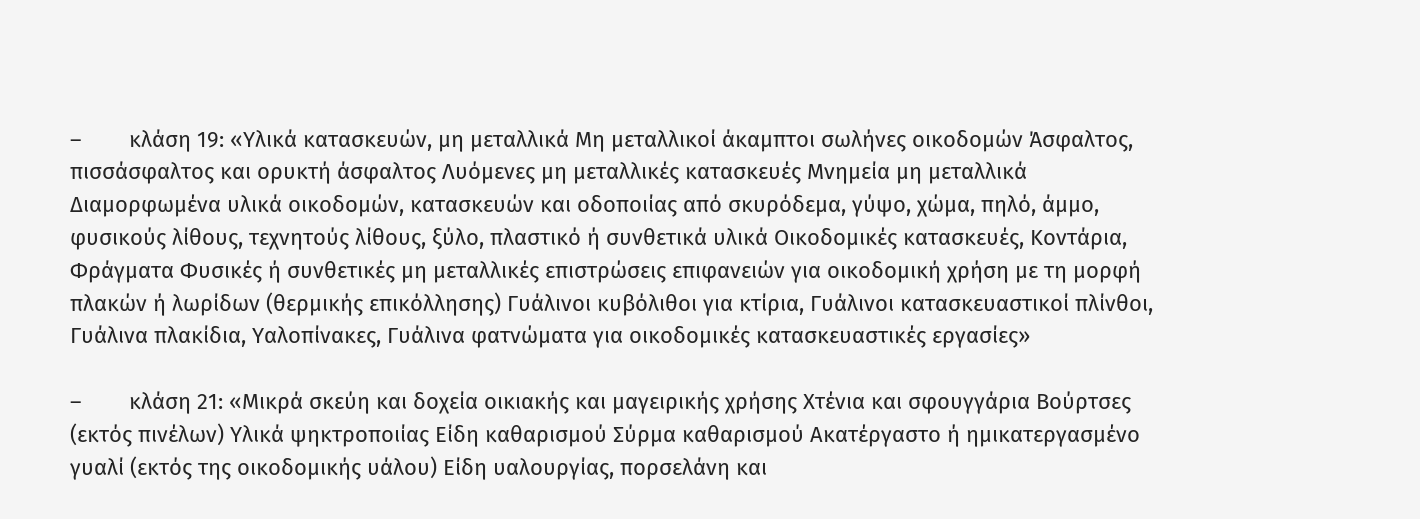–        κλάση 19: «Υλικά κατασκευών, μη μεταλλικά Μη μεταλλικοί άκαμπτοι σωλήνες οικοδομών Άσφαλτος, πισσάσφαλτος και ορυκτή άσφαλτος Λυόμενες μη μεταλλικές κατασκευές Μνημεία μη μεταλλικά Διαμορφωμένα υλικά οικοδομών, κατασκευών και οδοποιίας από σκυρόδεμα, γύψο, χώμα, πηλό, άμμο, φυσικούς λίθους, τεχνητούς λίθους, ξύλο, πλαστικό ή συνθετικά υλικά Οικοδομικές κατασκευές, Κοντάρια, Φράγματα Φυσικές ή συνθετικές μη μεταλλικές επιστρώσεις επιφανειών για οικοδομική χρήση με τη μορφή πλακών ή λωρίδων (θερμικής επικόλλησης) Γυάλινοι κυβόλιθοι για κτίρια, Γυάλινοι κατασκευαστικοί πλίνθοι, Γυάλινα πλακίδια, Υαλοπίνακες, Γυάλινα φατνώματα για οικοδομικές κατασκευαστικές εργασίες»

–        κλάση 21: «Μικρά σκεύη και δοχεία οικιακής και μαγειρικής χρήσης Χτένια και σφουγγάρια Βούρτσες (εκτός πινέλων) Υλικά ψηκτροποιίας Είδη καθαρισμού Σύρμα καθαρισμού Ακατέργαστο ή ημικατεργασμένο γυαλί (εκτός της οικοδομικής υάλου) Είδη υαλουργίας, πορσελάνη και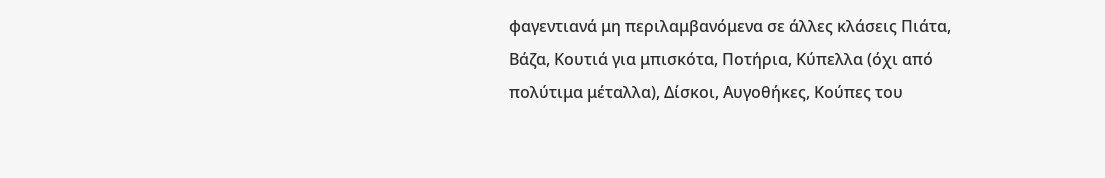φαγεντιανά μη περιλαμβανόμενα σε άλλες κλάσεις Πιάτα, Βάζα, Κουτιά για μπισκότα, Ποτήρια, Κύπελλα (όχι από πολύτιμα μέταλλα), Δίσκοι, Αυγοθήκες, Κούπες του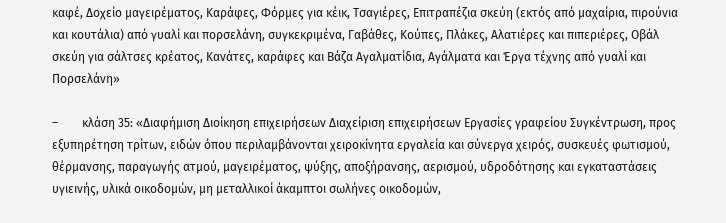καφέ, Δοχείο μαγειρέματος, Καράφες, Φόρμες για κέικ, Τσαγιέρες, Επιτραπέζια σκεύη (εκτός από μαχαίρια, πιρούνια και κουτάλια) από γυαλί και πορσελάνη, συγκεκριμένα, Γαβάθες, Κούπες, Πλάκες, Αλατιέρες και πιπεριέρες, Οβάλ σκεύη για σάλτσες κρέατος, Κανάτες, καράφες και Βάζα Αγαλματίδια, Αγάλματα και Έργα τέχνης από γυαλί και Πορσελάνη»

–        κλάση 35: «Διαφήμιση Διοίκηση επιχειρήσεων Διαχείριση επιχειρήσεων Εργασίες γραφείου Συγκέντρωση, προς εξυπηρέτηση τρίτων, ειδών όπου περιλαμβάνονται χειροκίνητα εργαλεία και σύνεργα χειρός, συσκευές φωτισμού, θέρμανσης, παραγωγής ατμού, μαγειρέματος, ψύξης, αποξήρανσης, αερισμού, υδροδότησης και εγκαταστάσεις υγιεινής, υλικά οικοδομών, μη μεταλλικοί άκαμπτοι σωλήνες οικοδομών,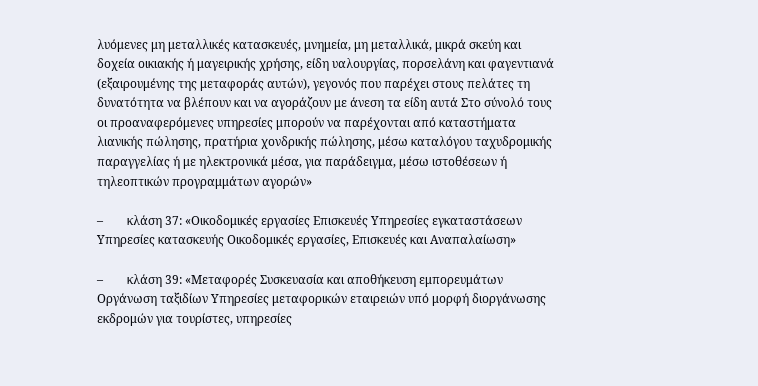λυόμενες μη μεταλλικές κατασκευές, μνημεία, μη μεταλλικά, μικρά σκεύη και δοχεία οικιακής ή μαγειρικής χρήσης, είδη υαλουργίας, πορσελάνη και φαγεντιανά (εξαιρουμένης της μεταφοράς αυτών), γεγονός που παρέχει στους πελάτες τη δυνατότητα να βλέπουν και να αγοράζουν με άνεση τα είδη αυτά Στο σύνολό τους οι προαναφερόμενες υπηρεσίες μπορούν να παρέχονται από καταστήματα λιανικής πώλησης, πρατήρια χονδρικής πώλησης, μέσω καταλόγου ταχυδρομικής παραγγελίας ή με ηλεκτρονικά μέσα, για παράδειγμα, μέσω ιστοθέσεων ή τηλεοπτικών προγραμμάτων αγορών»

–        κλάση 37: «Οικοδομικές εργασίες Επισκευές Υπηρεσίες εγκαταστάσεων Υπηρεσίες κατασκευής Οικοδομικές εργασίες, Επισκευές και Αναπαλαίωση»

–        κλάση 39: «Μεταφορές Συσκευασία και αποθήκευση εμπορευμάτων Οργάνωση ταξιδίων Υπηρεσίες μεταφορικών εταιρειών υπό μορφή διοργάνωσης εκδρομών για τουρίστες, υπηρεσίες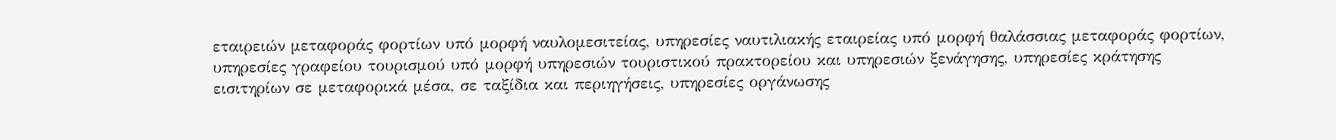εταιρειών μεταφοράς φορτίων υπό μορφή ναυλομεσιτείας, υπηρεσίες ναυτιλιακής εταιρείας υπό μορφή θαλάσσιας μεταφοράς φορτίων, υπηρεσίες γραφείου τουρισμού υπό μορφή υπηρεσιών τουριστικού πρακτορείου και υπηρεσιών ξενάγησης, υπηρεσίες κράτησης εισιτηρίων σε μεταφορικά μέσα, σε ταξίδια και περιηγήσεις, υπηρεσίες οργάνωσης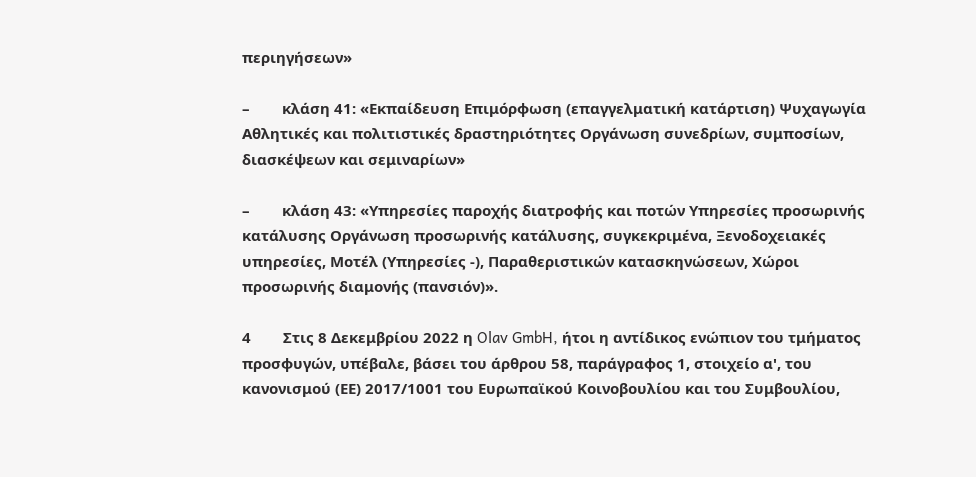περιηγήσεων»

–        κλάση 41: «Εκπαίδευση Επιμόρφωση (επαγγελματική κατάρτιση) Ψυχαγωγία Αθλητικές και πολιτιστικές δραστηριότητες Οργάνωση συνεδρίων, συμποσίων, διασκέψεων και σεμιναρίων»

–        κλάση 43: «Υπηρεσίες παροχής διατροφής και ποτών Υπηρεσίες προσωρινής κατάλυσης Οργάνωση προσωρινής κατάλυσης, συγκεκριμένα, Ξενοδοχειακές υπηρεσίες, Μοτέλ (Υπηρεσίες -), Παραθεριστικών κατασκηνώσεων, Χώροι προσωρινής διαμονής (πανσιόν)».

4        Στις 8 Δεκεμβρίου 2022 η Olav GmbH, ήτοι η αντίδικος ενώπιον του τμήματος προσφυγών, υπέβαλε, βάσει του άρθρου 58, παράγραφος 1, στοιχείο α', του κανονισμού (ΕΕ) 2017/1001 του Ευρωπαϊκού Κοινοβουλίου και του Συμβουλίου,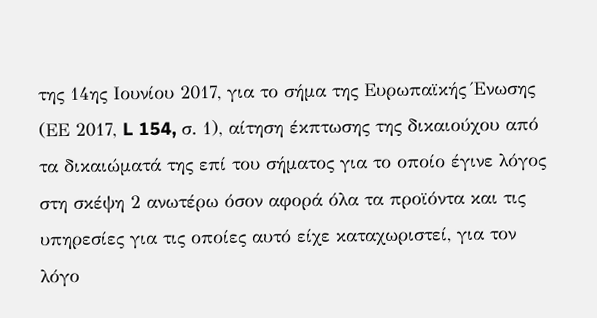της 14ης Ιουνίου 2017, για το σήμα της Ευρωπαϊκής Ένωσης (ΕΕ 2017, L 154, σ. 1), αίτηση έκπτωσης της δικαιούχου από τα δικαιώματά της επί του σήματος για το οποίο έγινε λόγος στη σκέψη 2 ανωτέρω όσον αφορά όλα τα προϊόντα και τις υπηρεσίες για τις οποίες αυτό είχε καταχωριστεί, για τον λόγο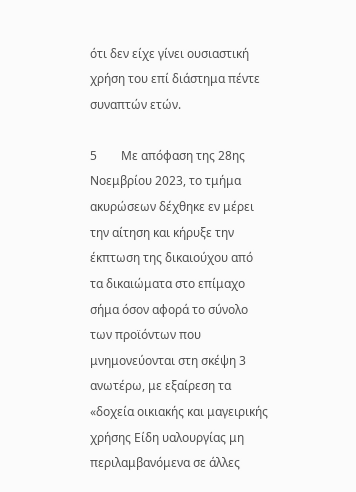ότι δεν είχε γίνει ουσιαστική χρήση του επί διάστημα πέντε συναπτών ετών.

5        Με απόφαση της 28ης Νοεμβρίου 2023, το τμήμα ακυρώσεων δέχθηκε εν μέρει την αίτηση και κήρυξε την έκπτωση της δικαιούχου από τα δικαιώματα στο επίμαχο σήμα όσον αφορά το σύνολο των προϊόντων που μνημονεύονται στη σκέψη 3 ανωτέρω, με εξαίρεση τα «δοχεία οικιακής και μαγειρικής χρήσης Είδη υαλουργίας μη περιλαμβανόμενα σε άλλες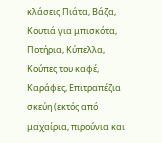κλάσεις Πιάτα, Βάζα, Κουτιά για μπισκότα, Ποτήρια, Κύπελλα, Κούπες του καφέ, Καράφες, Επιτραπέζια σκεύη (εκτός από μαχαίρια, πιρούνια και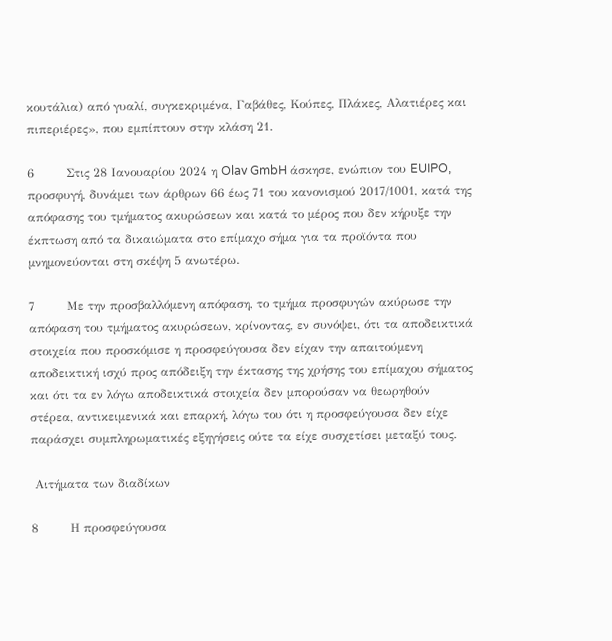κουτάλια) από γυαλί, συγκεκριμένα, Γαβάθες, Κούπες, Πλάκες, Αλατιέρες και πιπεριέρες», που εμπίπτουν στην κλάση 21.

6        Στις 28 Ιανουαρίου 2024 η Olav GmbH άσκησε, ενώπιον του EUIPO, προσφυγή, δυνάμει των άρθρων 66 έως 71 του κανονισμού 2017/1001, κατά της απόφασης του τμήματος ακυρώσεων και κατά το μέρος που δεν κήρυξε την έκπτωση από τα δικαιώματα στο επίμαχο σήμα για τα προϊόντα που μνημονεύονται στη σκέψη 5 ανωτέρω.

7        Με την προσβαλλόμενη απόφαση, το τμήμα προσφυγών ακύρωσε την απόφαση του τμήματος ακυρώσεων, κρίνοντας, εν συνόψει, ότι τα αποδεικτικά στοιχεία που προσκόμισε η προσφεύγουσα δεν είχαν την απαιτούμενη αποδεικτική ισχύ προς απόδειξη την έκτασης της χρήσης του επίμαχου σήματος και ότι τα εν λόγω αποδεικτικά στοιχεία δεν μπορούσαν να θεωρηθούν στέρεα, αντικειμενικά και επαρκή, λόγω του ότι η προσφεύγουσα δεν είχε παράσχει συμπληρωματικές εξηγήσεις ούτε τα είχε συσχετίσει μεταξύ τους.

 Αιτήματα των διαδίκων

8        Η προσφεύγουσα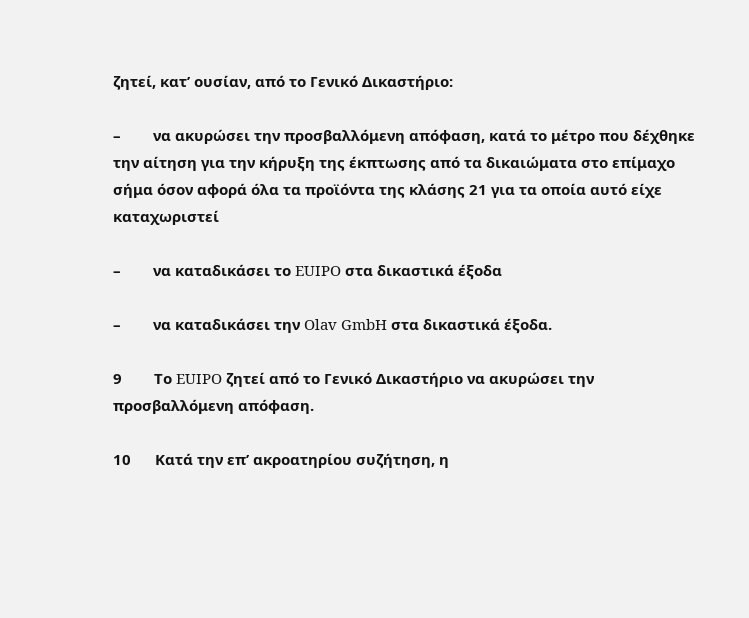ζητεί, κατ’ ουσίαν, από το Γενικό Δικαστήριο:

–        να ακυρώσει την προσβαλλόμενη απόφαση, κατά το μέτρο που δέχθηκε την αίτηση για την κήρυξη της έκπτωσης από τα δικαιώματα στο επίμαχο σήμα όσον αφορά όλα τα προϊόντα της κλάσης 21 για τα οποία αυτό είχε καταχωριστεί

–        να καταδικάσει το EUIPO στα δικαστικά έξοδα

–        να καταδικάσει την Olav GmbH στα δικαστικά έξοδα.

9        Το EUIPO ζητεί από το Γενικό Δικαστήριο να ακυρώσει την προσβαλλόμενη απόφαση.

10      Κατά την επ’ ακροατηρίου συζήτηση, η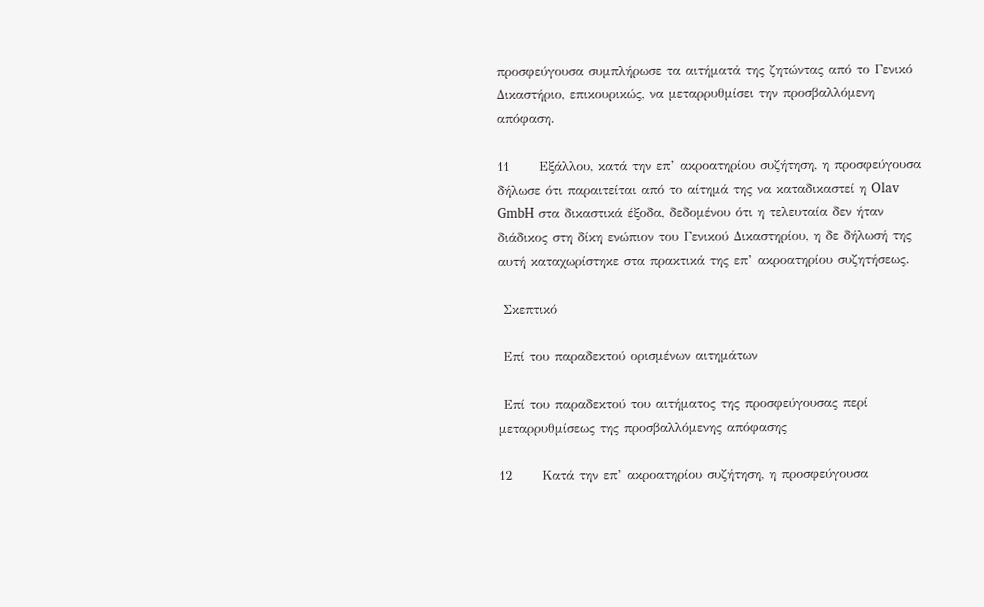προσφεύγουσα συμπλήρωσε τα αιτήματά της ζητώντας από το Γενικό Δικαστήριο, επικουρικώς, να μεταρρυθμίσει την προσβαλλόμενη απόφαση.

11      Εξάλλου, κατά την επ’ ακροατηρίου συζήτηση, η προσφεύγουσα δήλωσε ότι παραιτείται από το αίτημά της να καταδικαστεί η Olav GmbH στα δικαστικά έξοδα, δεδομένου ότι η τελευταία δεν ήταν διάδικος στη δίκη ενώπιον του Γενικού Δικαστηρίου, η δε δήλωσή της αυτή καταχωρίστηκε στα πρακτικά της επ’ ακροατηρίου συζητήσεως.

 Σκεπτικό

 Επί του παραδεκτού ορισμένων αιτημάτων

 Επί του παραδεκτού του αιτήματος της προσφεύγουσας περί μεταρρυθμίσεως της προσβαλλόμενης απόφασης

12      Κατά την επ’ ακροατηρίου συζήτηση, η προσφεύγουσα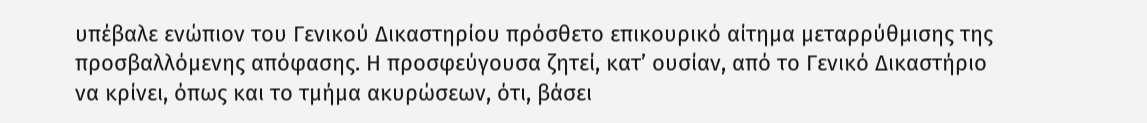υπέβαλε ενώπιον του Γενικού Δικαστηρίου πρόσθετο επικουρικό αίτημα μεταρρύθμισης της προσβαλλόμενης απόφασης. Η προσφεύγουσα ζητεί, κατ’ ουσίαν, από το Γενικό Δικαστήριο να κρίνει, όπως και το τμήμα ακυρώσεων, ότι, βάσει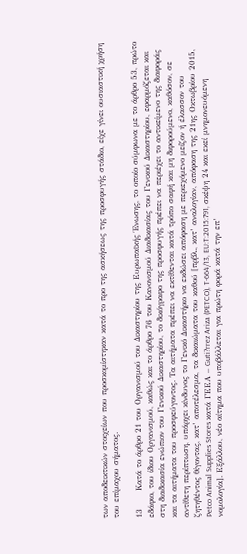των αποδεικτικών στοιχείων που προσκομίστηκαν κατά το προ της ασκήσεως της προσφυγής στάδιο, είχε γίνει ουσιαστική χρήση του επίμαχου σήματος.

13      Κατά το άρθρο 21 του Οργανισμού του Δικαστηρίου της Ευρωπαϊκής Ένωσης, το οποίο σύμφωνα με το άρθρο 53, πρώτο εδάφιο, του ίδιου Οργανισμού, καθώς και το άρθρο 76 του Κανονισμού Διαδικασίας του Γενικού Δικαστηρίου, εφαρμόζεται και στη διαδικασία ενώπιον του Γενικού Δικαστηρίου, το δικόγραφο της προσφυγής πρέπει να περιέχει το αντικείμενο της διαφοράς και τα αιτήματα του προσφεύγοντος. Τα αιτήματα πρέπει να εκτίθενται κατά τρόπο σαφή και μη διφορούμενο, καθόσον, σε αντίθετη περίπτωση, υπάρχει κίνδυνος το Γενικό Δικαστήριο να εκδώσει απόφαση με περιεχόμενο μείζον ή έλασσον του ζητηθέντος θίγοντας, κατ’ αποτέλεσμα, τα δικαιώματα του καθού [πρβλ., κατ’ αναλογίαν, απόφαση της 21ης Οκτωβρίου 2015, Petco Animal Supplies Stores κατά ΓΕΕΑ – Guti?rrez Ariza (PETCO), T-664/13, EU:T:2015:791, σκέψη 24 και εκεί μνημονευόμενη νομολογία]. Εξάλλου, νέο αίτημα που υποβάλλεται για πρώτη φορά κατά την επ’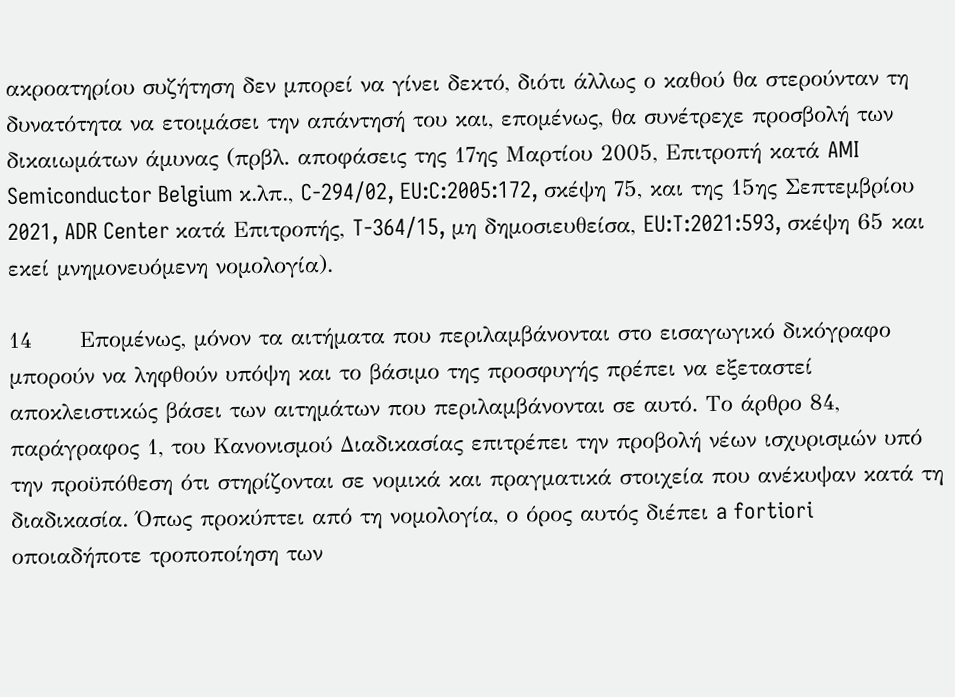ακροατηρίου συζήτηση δεν μπορεί να γίνει δεκτό, διότι άλλως ο καθού θα στερούνταν τη δυνατότητα να ετοιμάσει την απάντησή του και, επομένως, θα συνέτρεχε προσβολή των δικαιωμάτων άμυνας (πρβλ. αποφάσεις της 17ης Μαρτίου 2005, Επιτροπή κατά AMI Semiconductor Belgium κ.λπ., C-294/02, EU:C:2005:172, σκέψη 75, και της 15ης Σεπτεμβρίου 2021, ADR Center κατά Επιτροπής, T-364/15, μη δημοσιευθείσα, EU:T:2021:593, σκέψη 65 και εκεί μνημονευόμενη νομολογία).

14      Επομένως, μόνον τα αιτήματα που περιλαμβάνονται στο εισαγωγικό δικόγραφο μπορούν να ληφθούν υπόψη και το βάσιμο της προσφυγής πρέπει να εξεταστεί αποκλειστικώς βάσει των αιτημάτων που περιλαμβάνονται σε αυτό. Το άρθρο 84, παράγραφος 1, του Κανονισμού Διαδικασίας επιτρέπει την προβολή νέων ισχυρισμών υπό την προϋπόθεση ότι στηρίζονται σε νομικά και πραγματικά στοιχεία που ανέκυψαν κατά τη διαδικασία. Όπως προκύπτει από τη νομολογία, ο όρος αυτός διέπει a fortiori οποιαδήποτε τροποποίηση των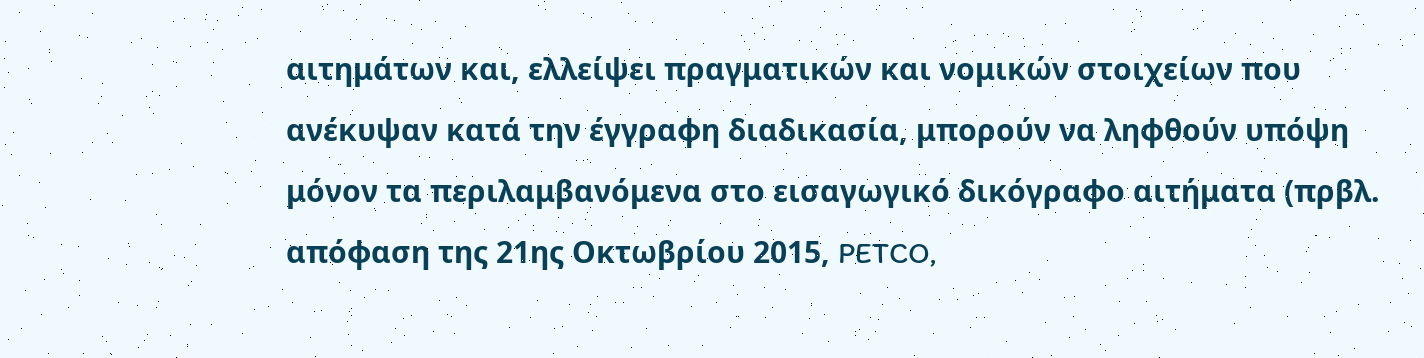αιτημάτων και, ελλείψει πραγματικών και νομικών στοιχείων που ανέκυψαν κατά την έγγραφη διαδικασία, μπορούν να ληφθούν υπόψη μόνον τα περιλαμβανόμενα στο εισαγωγικό δικόγραφο αιτήματα (πρβλ. απόφαση της 21ης Οκτωβρίου 2015, PETCO,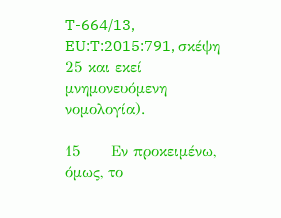T-664/13, EU:T:2015:791, σκέψη 25 και εκεί μνημονευόμενη νομολογία).

15      Εν προκειμένω, όμως, το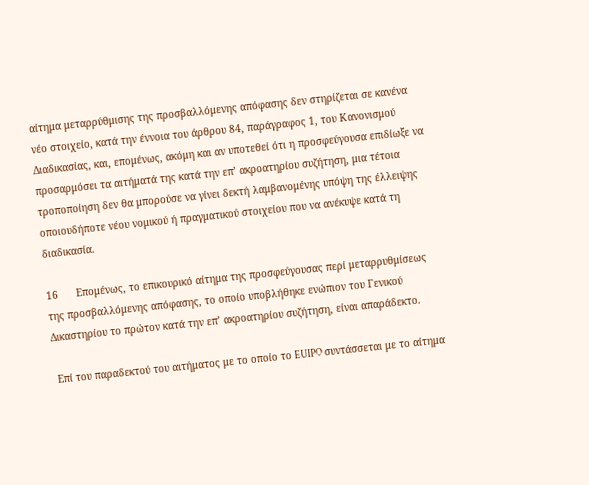αίτημα μεταρρύθμισης της προσβαλλόμενης απόφασης δεν στηρίζεται σε κανένα νέο στοιχείο, κατά την έννοια του άρθρου 84, παράγραφος 1, του Κανονισμού Διαδικασίας, και, επομένως, ακόμη και αν υποτεθεί ότι η προσφεύγουσα επιδίωξε να προσαρμόσει τα αιτήματά της κατά την επ’ ακροατηρίου συζήτηση, μια τέτοια τροποποίηση δεν θα μπορούσε να γίνει δεκτή λαμβανομένης υπόψη της έλλειψης οποιουδήποτε νέου νομικού ή πραγματικού στοιχείου που να ανέκυψε κατά τη διαδικασία.

16      Επομένως, το επικουρικό αίτημα της προσφεύγουσας περί μεταρρυθμίσεως της προσβαλλόμενης απόφασης, το οποίο υποβλήθηκε ενώπιον του Γενικού Δικαστηρίου το πρώτον κατά την επ’ ακροατηρίου συζήτηση, είναι απαράδεκτο.

 Επί του παραδεκτού του αιτήματος με το οποίο το EUIPO συντάσσεται με το αίτημα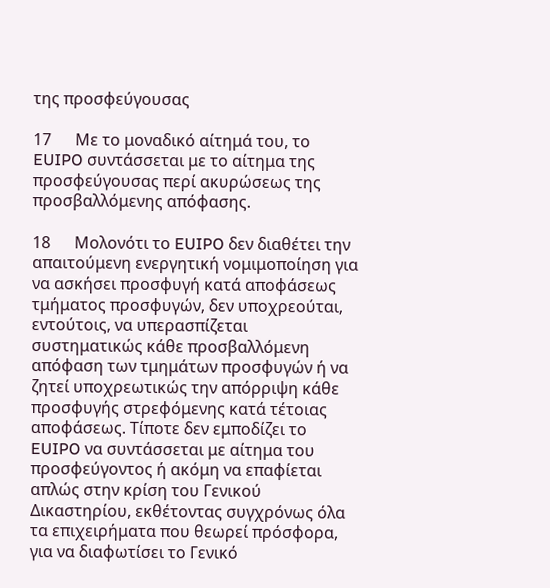της προσφεύγουσας

17      Με το μοναδικό αίτημά του, το EUIPO συντάσσεται με το αίτημα της προσφεύγουσας περί ακυρώσεως της προσβαλλόμενης απόφασης.

18      Μολονότι το EUIPO δεν διαθέτει την απαιτούμενη ενεργητική νομιμοποίηση για να ασκήσει προσφυγή κατά αποφάσεως τμήματος προσφυγών, δεν υποχρεούται, εντούτοις, να υπερασπίζεται συστηματικώς κάθε προσβαλλόμενη απόφαση των τμημάτων προσφυγών ή να ζητεί υποχρεωτικώς την απόρριψη κάθε προσφυγής στρεφόμενης κατά τέτοιας αποφάσεως. Τίποτε δεν εμποδίζει το EUIPO να συντάσσεται με αίτημα του προσφεύγοντος ή ακόμη να επαφίεται απλώς στην κρίση του Γενικού Δικαστηρίου, εκθέτοντας συγχρόνως όλα τα επιχειρήματα που θεωρεί πρόσφορα, για να διαφωτίσει το Γενικό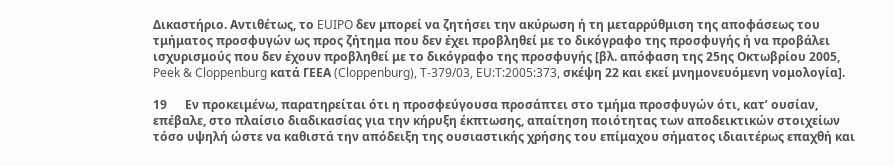Δικαστήριο. Αντιθέτως, το EUIPO δεν μπορεί να ζητήσει την ακύρωση ή τη μεταρρύθμιση της αποφάσεως του τμήματος προσφυγών ως προς ζήτημα που δεν έχει προβληθεί με το δικόγραφο της προσφυγής ή να προβάλει ισχυρισμούς που δεν έχουν προβληθεί με το δικόγραφο της προσφυγής [βλ. απόφαση της 25ης Οκτωβρίου 2005, Peek & Cloppenburg κατά ΓΕΕΑ (Cloppenburg), T-379/03, EU:T:2005:373, σκέψη 22 και εκεί μνημονευόμενη νομολογία].

19      Εν προκειμένω, παρατηρείται ότι η προσφεύγουσα προσάπτει στο τμήμα προσφυγών ότι, κατ’ ουσίαν, επέβαλε, στο πλαίσιο διαδικασίας για την κήρυξη έκπτωσης, απαίτηση ποιότητας των αποδεικτικών στοιχείων τόσο υψηλή ώστε να καθιστά την απόδειξη της ουσιαστικής χρήσης του επίμαχου σήματος ιδιαιτέρως επαχθή και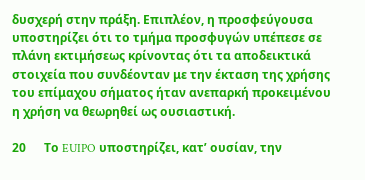δυσχερή στην πράξη. Επιπλέον, η προσφεύγουσα υποστηρίζει ότι το τμήμα προσφυγών υπέπεσε σε πλάνη εκτιμήσεως κρίνοντας ότι τα αποδεικτικά στοιχεία που συνδέονταν με την έκταση της χρήσης του επίμαχου σήματος ήταν ανεπαρκή προκειμένου η χρήση να θεωρηθεί ως ουσιαστική.

20      Το EUIPO υποστηρίζει, κατ’ ουσίαν, την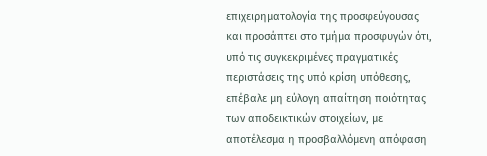επιχειρηματολογία της προσφεύγουσας και προσάπτει στο τμήμα προσφυγών ότι, υπό τις συγκεκριμένες πραγματικές περιστάσεις της υπό κρίση υπόθεσης, επέβαλε μη εύλογη απαίτηση ποιότητας των αποδεικτικών στοιχείων, με αποτέλεσμα η προσβαλλόμενη απόφαση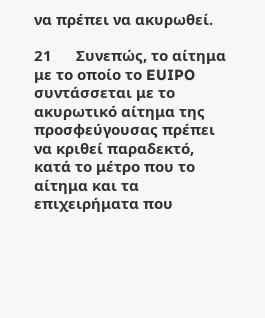να πρέπει να ακυρωθεί.

21      Συνεπώς, το αίτημα με το οποίο το EUIPO συντάσσεται με το ακυρωτικό αίτημα της προσφεύγουσας πρέπει να κριθεί παραδεκτό, κατά το μέτρο που το αίτημα και τα επιχειρήματα που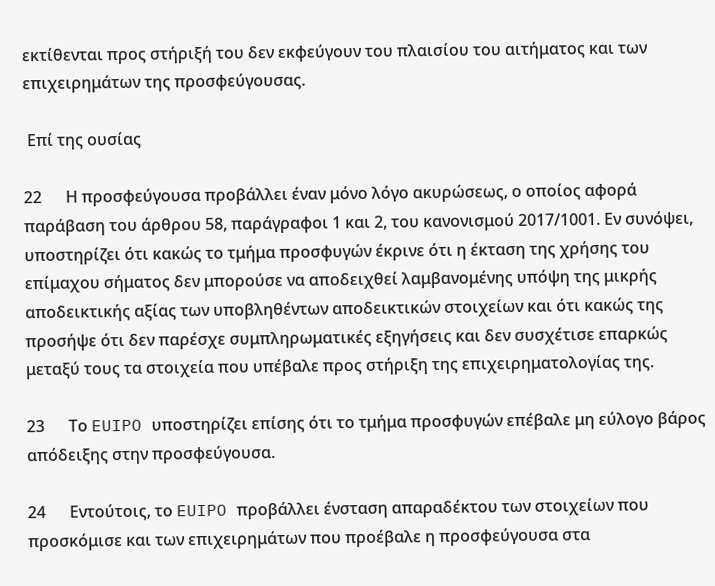εκτίθενται προς στήριξή του δεν εκφεύγουν του πλαισίου του αιτήματος και των επιχειρημάτων της προσφεύγουσας.

 Επί της ουσίας

22      Η προσφεύγουσα προβάλλει έναν μόνο λόγο ακυρώσεως, ο οποίος αφορά παράβαση του άρθρου 58, παράγραφοι 1 και 2, του κανονισμού 2017/1001. Εν συνόψει, υποστηρίζει ότι κακώς το τμήμα προσφυγών έκρινε ότι η έκταση της χρήσης του επίμαχου σήματος δεν μπορούσε να αποδειχθεί λαμβανομένης υπόψη της μικρής αποδεικτικής αξίας των υποβληθέντων αποδεικτικών στοιχείων και ότι κακώς της προσήψε ότι δεν παρέσχε συμπληρωματικές εξηγήσεις και δεν συσχέτισε επαρκώς μεταξύ τους τα στοιχεία που υπέβαλε προς στήριξη της επιχειρηματολογίας της.

23      Το EUIPO υποστηρίζει επίσης ότι το τμήμα προσφυγών επέβαλε μη εύλογο βάρος απόδειξης στην προσφεύγουσα.

24      Εντούτοις, το EUIPO προβάλλει ένσταση απαραδέκτου των στοιχείων που προσκόμισε και των επιχειρημάτων που προέβαλε η προσφεύγουσα στα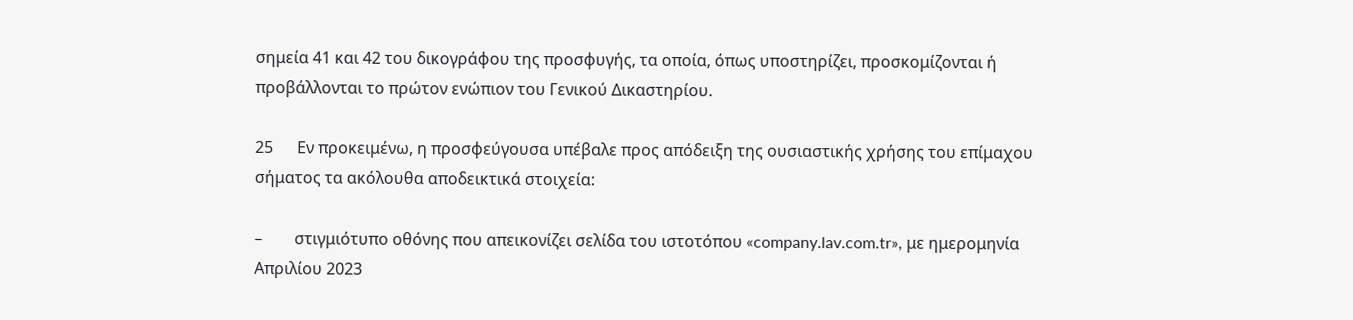σημεία 41 και 42 του δικογράφου της προσφυγής, τα οποία, όπως υποστηρίζει, προσκομίζονται ή προβάλλονται το πρώτον ενώπιον του Γενικού Δικαστηρίου.

25      Εν προκειμένω, η προσφεύγουσα υπέβαλε προς απόδειξη της ουσιαστικής χρήσης του επίμαχου σήματος τα ακόλουθα αποδεικτικά στοιχεία:

–        στιγμιότυπο οθόνης που απεικονίζει σελίδα του ιστοτόπου «company.lav.com.tr», με ημερομηνία Απριλίου 2023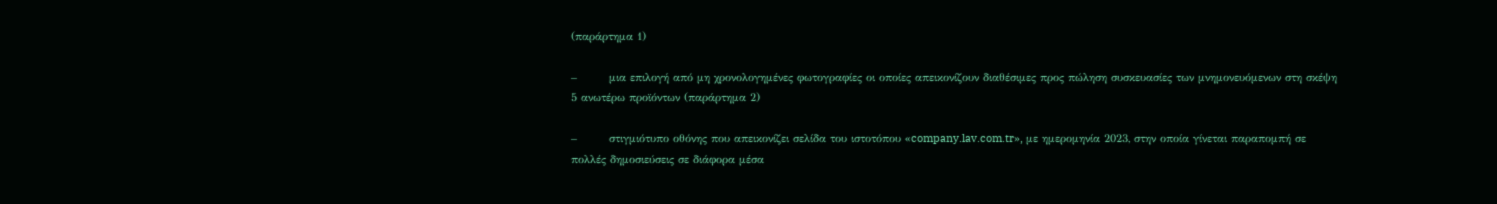(παράρτημα 1)

–        μια επιλογή από μη χρονολογημένες φωτογραφίες οι οποίες απεικονίζουν διαθέσιμες προς πώληση συσκευασίες των μνημονευόμενων στη σκέψη 5 ανωτέρω προϊόντων (παράρτημα 2)

–        στιγμιότυπο οθόνης που απεικονίζει σελίδα του ιστοτόπου «company.lav.com.tr», με ημερομηνία 2023, στην οποία γίνεται παραπομπή σε πολλές δημοσιεύσεις σε διάφορα μέσα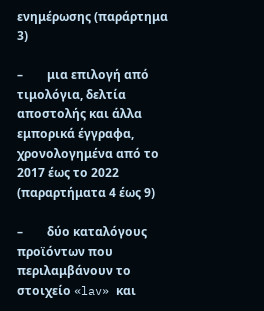ενημέρωσης (παράρτημα 3)

–        μια επιλογή από τιμολόγια, δελτία αποστολής και άλλα εμπορικά έγγραφα, χρονολογημένα από το 2017 έως το 2022 (παραρτήματα 4 έως 9)

–        δύο καταλόγους προϊόντων που περιλαμβάνουν το στοιχείο «lav» και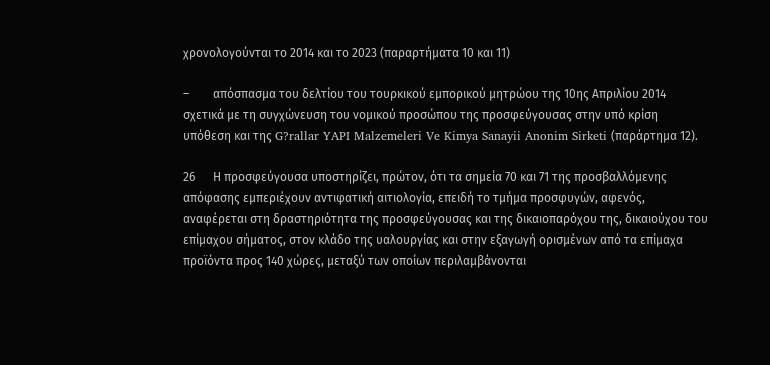χρονολογούνται το 2014 και το 2023 (παραρτήματα 10 και 11)

–        απόσπασμα του δελτίου του τουρκικού εμπορικού μητρώου της 10ης Απριλίου 2014 σχετικά με τη συγχώνευση του νομικού προσώπου της προσφεύγουσας στην υπό κρίση υπόθεση και της G?rallar YAPI Malzemeleri Ve Kimya Sanayii Anonim Sirketi (παράρτημα 12).

26      Η προσφεύγουσα υποστηρίζει, πρώτον, ότι τα σημεία 70 και 71 της προσβαλλόμενης απόφασης εμπεριέχουν αντιφατική αιτιολογία, επειδή το τμήμα προσφυγών, αφενός, αναφέρεται στη δραστηριότητα της προσφεύγουσας και της δικαιοπαρόχου της, δικαιούχου του επίμαχου σήματος, στον κλάδο της υαλουργίας και στην εξαγωγή ορισμένων από τα επίμαχα προϊόντα προς 140 χώρες, μεταξύ των οποίων περιλαμβάνονται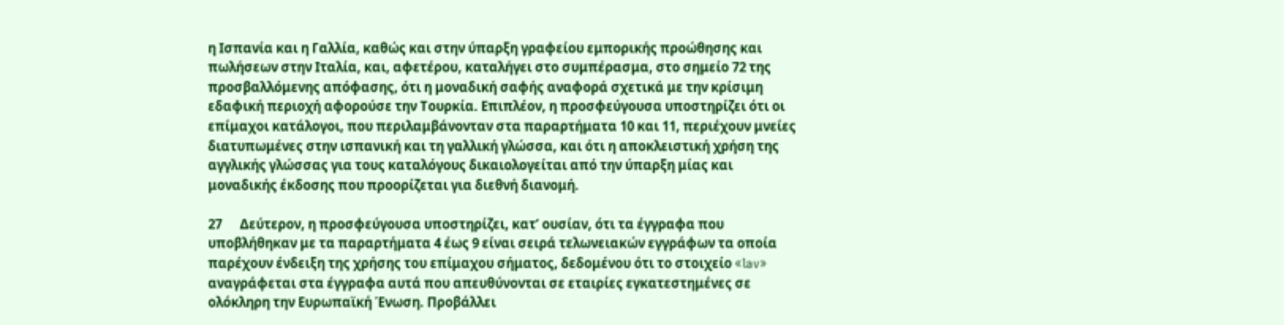η Ισπανία και η Γαλλία, καθώς και στην ύπαρξη γραφείου εμπορικής προώθησης και πωλήσεων στην Ιταλία, και, αφετέρου, καταλήγει στο συμπέρασμα, στο σημείο 72 της προσβαλλόμενης απόφασης, ότι η μοναδική σαφής αναφορά σχετικά με την κρίσιμη εδαφική περιοχή αφορούσε την Τουρκία. Επιπλέον, η προσφεύγουσα υποστηρίζει ότι οι επίμαχοι κατάλογοι, που περιλαμβάνονταν στα παραρτήματα 10 και 11, περιέχουν μνείες διατυπωμένες στην ισπανική και τη γαλλική γλώσσα, και ότι η αποκλειστική χρήση της αγγλικής γλώσσας για τους καταλόγους δικαιολογείται από την ύπαρξη μίας και μοναδικής έκδοσης που προορίζεται για διεθνή διανομή.

27      Δεύτερον, η προσφεύγουσα υποστηρίζει, κατ’ ουσίαν, ότι τα έγγραφα που υποβλήθηκαν με τα παραρτήματα 4 έως 9 είναι σειρά τελωνειακών εγγράφων τα οποία παρέχουν ένδειξη της χρήσης του επίμαχου σήματος, δεδομένου ότι το στοιχείο «lav» αναγράφεται στα έγγραφα αυτά που απευθύνονται σε εταιρίες εγκατεστημένες σε ολόκληρη την Ευρωπαϊκή Ένωση. Προβάλλει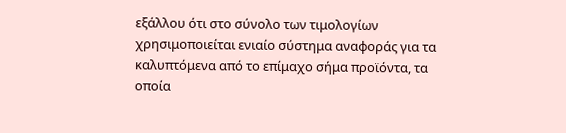εξάλλου ότι στο σύνολο των τιμολογίων χρησιμοποιείται ενιαίο σύστημα αναφοράς για τα καλυπτόμενα από το επίμαχο σήμα προϊόντα, τα οποία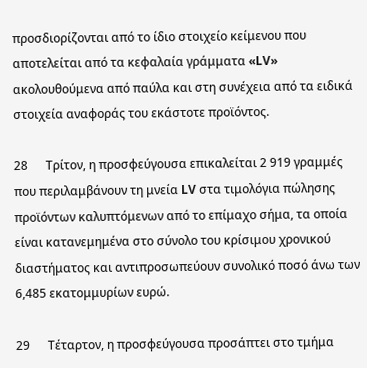προσδιορίζονται από το ίδιο στοιχείο κείμενου που αποτελείται από τα κεφαλαία γράμματα «LV» ακολουθούμενα από παύλα και στη συνέχεια από τα ειδικά στοιχεία αναφοράς του εκάστοτε προϊόντος.

28      Τρίτον, η προσφεύγουσα επικαλείται 2 919 γραμμές που περιλαμβάνουν τη μνεία LV στα τιμολόγια πώλησης προϊόντων καλυπτόμενων από το επίμαχο σήμα, τα οποία είναι κατανεμημένα στο σύνολο του κρίσιμου χρονικού διαστήματος και αντιπροσωπεύουν συνολικό ποσό άνω των 6,485 εκατομμυρίων ευρώ.

29      Τέταρτον, η προσφεύγουσα προσάπτει στο τμήμα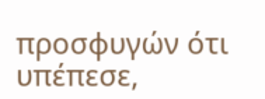προσφυγών ότι υπέπεσε,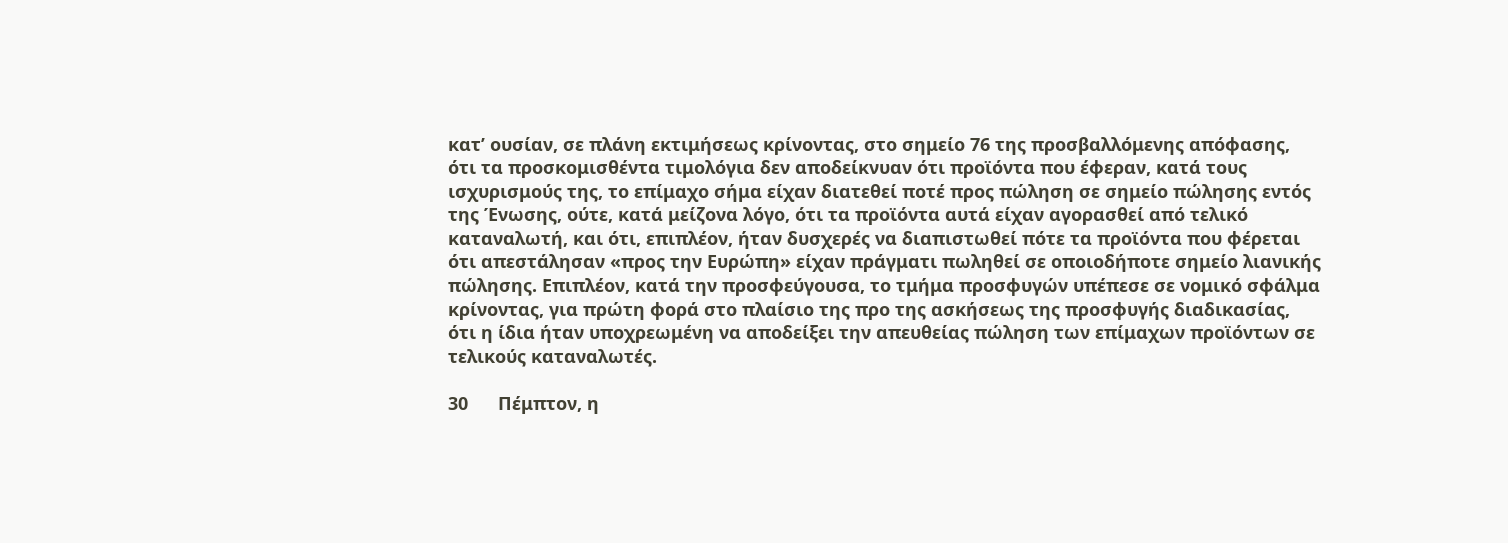κατ’ ουσίαν, σε πλάνη εκτιμήσεως κρίνοντας, στο σημείο 76 της προσβαλλόμενης απόφασης, ότι τα προσκομισθέντα τιμολόγια δεν αποδείκνυαν ότι προϊόντα που έφεραν, κατά τους ισχυρισμούς της, το επίμαχο σήμα είχαν διατεθεί ποτέ προς πώληση σε σημείο πώλησης εντός της Ένωσης, ούτε, κατά μείζονα λόγο, ότι τα προϊόντα αυτά είχαν αγορασθεί από τελικό καταναλωτή, και ότι, επιπλέον, ήταν δυσχερές να διαπιστωθεί πότε τα προϊόντα που φέρεται ότι απεστάλησαν «προς την Ευρώπη» είχαν πράγματι πωληθεί σε οποιοδήποτε σημείο λιανικής πώλησης. Επιπλέον, κατά την προσφεύγουσα, το τμήμα προσφυγών υπέπεσε σε νομικό σφάλμα κρίνοντας, για πρώτη φορά στο πλαίσιο της προ της ασκήσεως της προσφυγής διαδικασίας, ότι η ίδια ήταν υποχρεωμένη να αποδείξει την απευθείας πώληση των επίμαχων προϊόντων σε τελικούς καταναλωτές.

30      Πέμπτον, η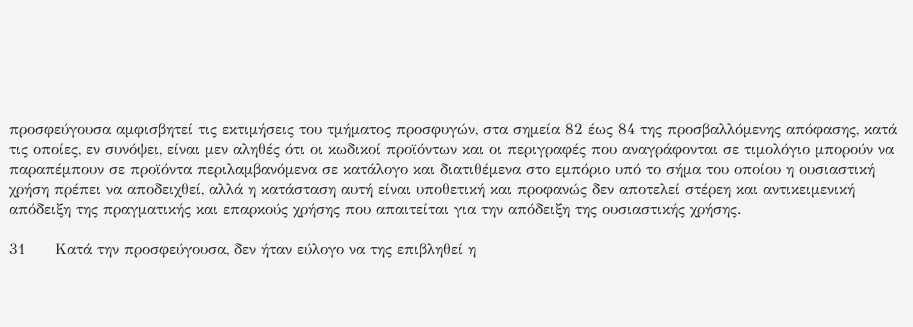προσφεύγουσα αμφισβητεί τις εκτιμήσεις του τμήματος προσφυγών, στα σημεία 82 έως 84 της προσβαλλόμενης απόφασης, κατά τις οποίες, εν συνόψει, είναι μεν αληθές ότι οι κωδικοί προϊόντων και οι περιγραφές που αναγράφονται σε τιμολόγιο μπορούν να παραπέμπουν σε προϊόντα περιλαμβανόμενα σε κατάλογο και διατιθέμενα στο εμπόριο υπό το σήμα του οποίου η ουσιαστική χρήση πρέπει να αποδειχθεί, αλλά η κατάσταση αυτή είναι υποθετική και προφανώς δεν αποτελεί στέρεη και αντικειμενική απόδειξη της πραγματικής και επαρκούς χρήσης που απαιτείται για την απόδειξη της ουσιαστικής χρήσης.

31      Κατά την προσφεύγουσα, δεν ήταν εύλογο να της επιβληθεί η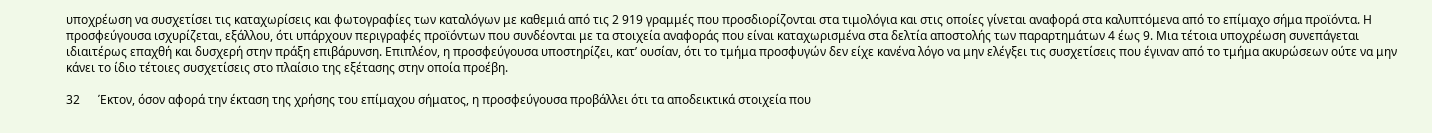υποχρέωση να συσχετίσει τις καταχωρίσεις και φωτογραφίες των καταλόγων με καθεμιά από τις 2 919 γραμμές που προσδιορίζονται στα τιμολόγια και στις οποίες γίνεται αναφορά στα καλυπτόμενα από το επίμαχο σήμα προϊόντα. Η προσφεύγουσα ισχυρίζεται, εξάλλου, ότι υπάρχουν περιγραφές προϊόντων που συνδέονται με τα στοιχεία αναφοράς που είναι καταχωρισμένα στα δελτία αποστολής των παραρτημάτων 4 έως 9. Μια τέτοια υποχρέωση συνεπάγεται ιδιαιτέρως επαχθή και δυσχερή στην πράξη επιβάρυνση. Επιπλέον, η προσφεύγουσα υποστηρίζει, κατ’ ουσίαν, ότι το τμήμα προσφυγών δεν είχε κανένα λόγο να μην ελέγξει τις συσχετίσεις που έγιναν από το τμήμα ακυρώσεων ούτε να μην κάνει το ίδιο τέτοιες συσχετίσεις στο πλαίσιο της εξέτασης στην οποία προέβη.

32      Έκτον, όσον αφορά την έκταση της χρήσης του επίμαχου σήματος, η προσφεύγουσα προβάλλει ότι τα αποδεικτικά στοιχεία που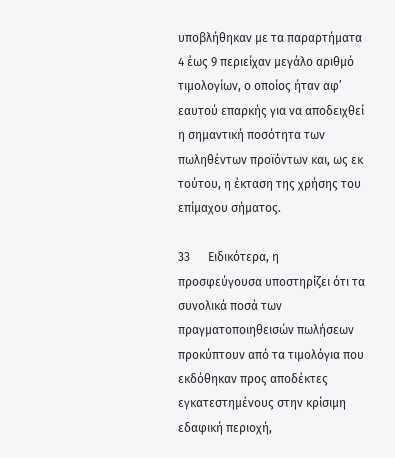υποβλήθηκαν με τα παραρτήματα 4 έως 9 περιείχαν μεγάλο αριθμό τιμολογίων, ο οποίος ήταν αφ’ εαυτού επαρκής για να αποδειχθεί η σημαντική ποσότητα των πωληθέντων προϊόντων και, ως εκ τούτου, η έκταση της χρήσης του επίμαχου σήματος.

33      Ειδικότερα, η προσφεύγουσα υποστηρίζει ότι τα συνολικά ποσά των πραγματοποιηθεισών πωλήσεων προκύπτουν από τα τιμολόγια που εκδόθηκαν προς αποδέκτες εγκατεστημένους στην κρίσιμη εδαφική περιοχή,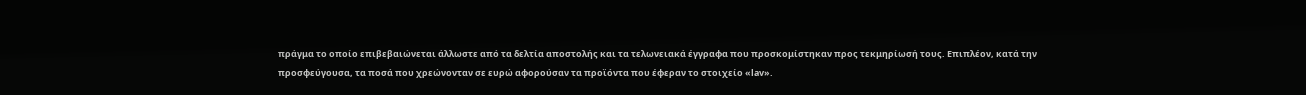πράγμα το οποίο επιβεβαιώνεται άλλωστε από τα δελτία αποστολής και τα τελωνειακά έγγραφα που προσκομίστηκαν προς τεκμηρίωσή τους. Επιπλέον, κατά την προσφεύγουσα, τα ποσά που χρεώνονταν σε ευρώ αφορούσαν τα προϊόντα που έφεραν το στοιχείο «lav».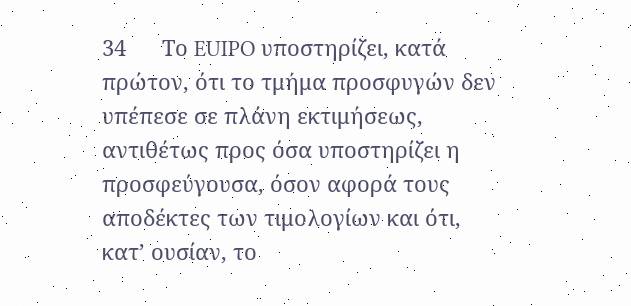34      Το EUIPO υποστηρίζει, κατά πρώτον, ότι το τμήμα προσφυγών δεν υπέπεσε σε πλάνη εκτιμήσεως, αντιθέτως προς όσα υποστηρίζει η προσφεύγουσα, όσον αφορά τους αποδέκτες των τιμολογίων και ότι, κατ’ ουσίαν, το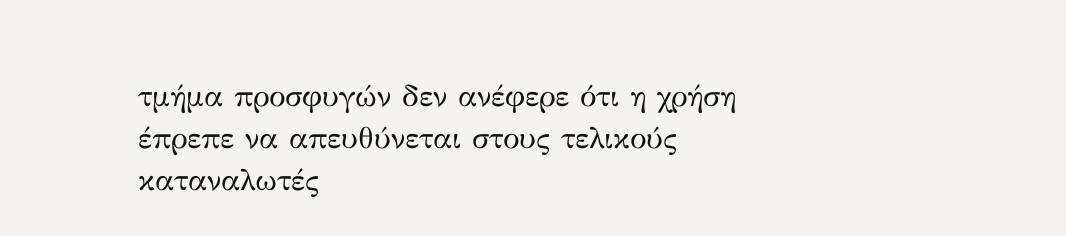τμήμα προσφυγών δεν ανέφερε ότι η χρήση έπρεπε να απευθύνεται στους τελικούς καταναλωτές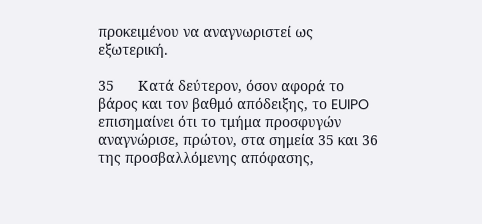προκειμένου να αναγνωριστεί ως εξωτερική.

35      Κατά δεύτερον, όσον αφορά το βάρος και τον βαθμό απόδειξης, το EUIPO επισημαίνει ότι το τμήμα προσφυγών αναγνώρισε, πρώτον, στα σημεία 35 και 36 της προσβαλλόμενης απόφασης,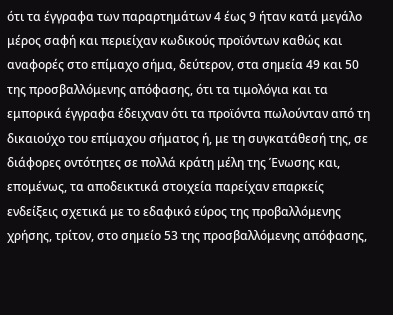ότι τα έγγραφα των παραρτημάτων 4 έως 9 ήταν κατά μεγάλο μέρος σαφή και περιείχαν κωδικούς προϊόντων καθώς και αναφορές στο επίμαχο σήμα, δεύτερον, στα σημεία 49 και 50 της προσβαλλόμενης απόφασης, ότι τα τιμολόγια και τα εμπορικά έγγραφα έδειχναν ότι τα προϊόντα πωλούνταν από τη δικαιούχο του επίμαχου σήματος ή, με τη συγκατάθεσή της, σε διάφορες οντότητες σε πολλά κράτη μέλη της Ένωσης και, επομένως, τα αποδεικτικά στοιχεία παρείχαν επαρκείς ενδείξεις σχετικά με το εδαφικό εύρος της προβαλλόμενης χρήσης, τρίτον, στο σημείο 53 της προσβαλλόμενης απόφασης,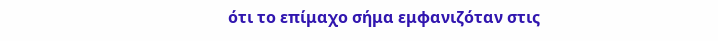ότι το επίμαχο σήμα εμφανιζόταν στις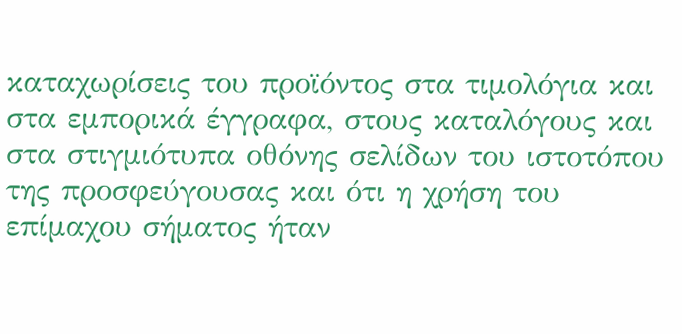καταχωρίσεις του προϊόντος στα τιμολόγια και στα εμπορικά έγγραφα, στους καταλόγους και στα στιγμιότυπα οθόνης σελίδων του ιστοτόπου της προσφεύγουσας και ότι η χρήση του επίμαχου σήματος ήταν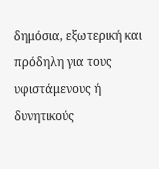δημόσια, εξωτερική και πρόδηλη για τους υφιστάμενους ή δυνητικούς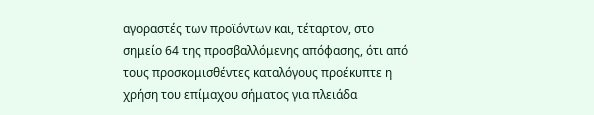αγοραστές των προϊόντων και, τέταρτον, στο σημείο 64 της προσβαλλόμενης απόφασης, ότι από τους προσκομισθέντες καταλόγους προέκυπτε η χρήση του επίμαχου σήματος για πλειάδα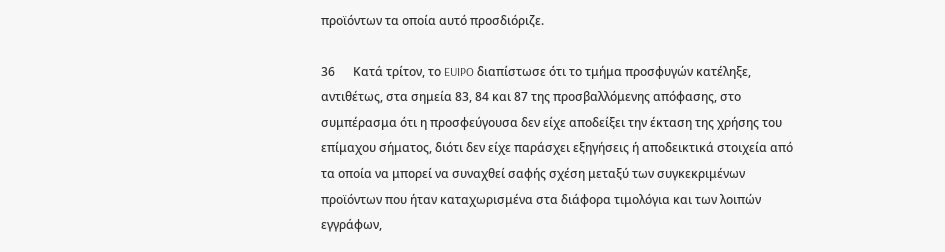προϊόντων τα οποία αυτό προσδιόριζε.

36      Κατά τρίτον, το EUIPO διαπίστωσε ότι το τμήμα προσφυγών κατέληξε, αντιθέτως, στα σημεία 83, 84 και 87 της προσβαλλόμενης απόφασης, στο συμπέρασμα ότι η προσφεύγουσα δεν είχε αποδείξει την έκταση της χρήσης του επίμαχου σήματος, διότι δεν είχε παράσχει εξηγήσεις ή αποδεικτικά στοιχεία από τα οποία να μπορεί να συναχθεί σαφής σχέση μεταξύ των συγκεκριμένων προϊόντων που ήταν καταχωρισμένα στα διάφορα τιμολόγια και των λοιπών εγγράφων,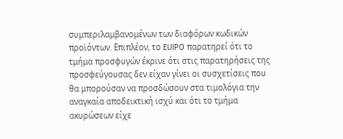συμπεριλαμβανομένων των διαφόρων κωδικών προϊόντων. Επιπλέον, το EUIPO παρατηρεί ότι το τμήμα προσφυγών έκρινε ότι στις παρατηρήσεις της προσφεύγουσας δεν είχαν γίνει οι συσχετίσεις που θα μπορούσαν να προσδώσουν στα τιμολόγια την αναγκαία αποδεικτική ισχύ και ότι το τμήμα ακυρώσεων είχε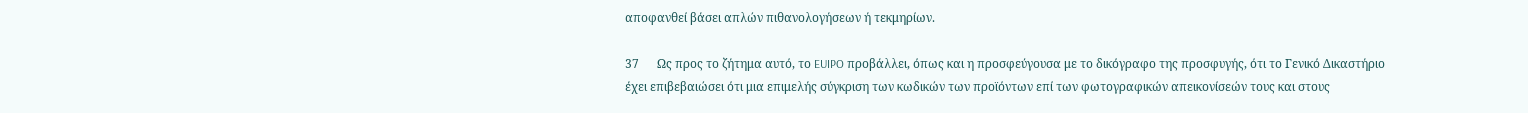αποφανθεί βάσει απλών πιθανολογήσεων ή τεκμηρίων.

37      Ως προς το ζήτημα αυτό, το EUIPO προβάλλει, όπως και η προσφεύγουσα με το δικόγραφο της προσφυγής, ότι το Γενικό Δικαστήριο έχει επιβεβαιώσει ότι μια επιμελής σύγκριση των κωδικών των προϊόντων επί των φωτογραφικών απεικονίσεών τους και στους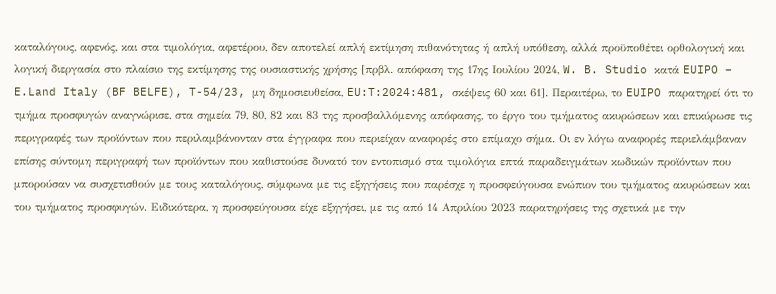καταλόγους, αφενός, και στα τιμολόγια, αφετέρου, δεν αποτελεί απλή εκτίμηση πιθανότητας ή απλή υπόθεση, αλλά προϋποθέτει ορθολογική και λογική διεργασία στο πλαίσιο της εκτίμησης της ουσιαστικής χρήσης [πρβλ. απόφαση της 17ης Ιουλίου 2024, W. B. Studio κατά EUIPO – E.Land Italy (BF BELFE), T-54/23, μη δημοσιευθείσα, EU:T:2024:481, σκέψεις 60 και 61]. Περαιτέρω, το EUIPO παρατηρεί ότι το τμήμα προσφυγών αναγνώρισε, στα σημεία 79, 80, 82 και 83 της προσβαλλόμενης απόφασης, το έργο του τμήματος ακυρώσεων και επικύρωσε τις περιγραφές των προϊόντων που περιλαμβάνονταν στα έγγραφα που περιείχαν αναφορές στο επίμαχο σήμα. Οι εν λόγω αναφορές περιελάμβαναν επίσης σύντομη περιγραφή των προϊόντων που καθιστούσε δυνατό τον εντοπισμό στα τιμολόγια επτά παραδειγμάτων κωδικών προϊόντων που μπορούσαν να συσχετισθούν με τους καταλόγους, σύμφωνα με τις εξηγήσεις που παρέσχε η προσφεύγουσα ενώπιον του τμήματος ακυρώσεων και του τμήματος προσφυγών. Ειδικότερα, η προσφεύγουσα είχε εξηγήσει, με τις από 14 Απριλίου 2023 παρατηρήσεις της σχετικά με την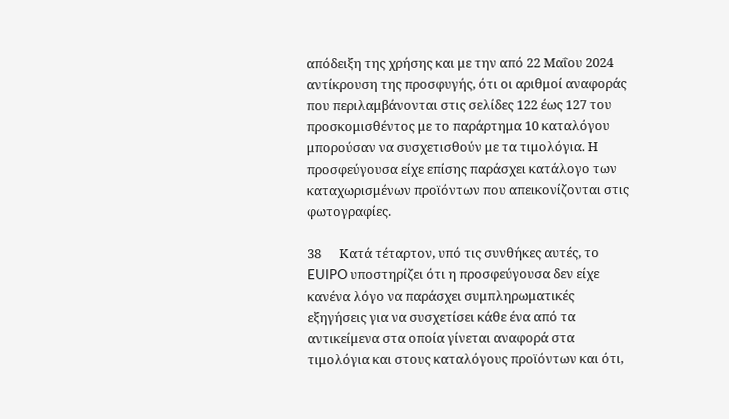απόδειξη της χρήσης και με την από 22 Μαΐου 2024 αντίκρουση της προσφυγής, ότι οι αριθμοί αναφοράς που περιλαμβάνονται στις σελίδες 122 έως 127 του προσκομισθέντος με το παράρτημα 10 καταλόγου μπορούσαν να συσχετισθούν με τα τιμολόγια. Η προσφεύγουσα είχε επίσης παράσχει κατάλογο των καταχωρισμένων προϊόντων που απεικονίζονται στις φωτογραφίες.

38      Κατά τέταρτον, υπό τις συνθήκες αυτές, το EUIPO υποστηρίζει ότι η προσφεύγουσα δεν είχε κανένα λόγο να παράσχει συμπληρωματικές εξηγήσεις για να συσχετίσει κάθε ένα από τα αντικείμενα στα οποία γίνεται αναφορά στα τιμολόγια και στους καταλόγους προϊόντων και ότι,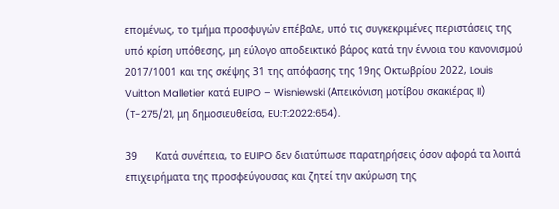επομένως, το τμήμα προσφυγών επέβαλε, υπό τις συγκεκριμένες περιστάσεις της υπό κρίση υπόθεσης, μη εύλογο αποδεικτικό βάρος κατά την έννοια του κανονισμού 2017/1001 και της σκέψης 31 της απόφασης της 19ης Οκτωβρίου 2022, Louis Vuitton Malletier κατά EUIPO – Wisniewski (Απεικόνιση μοτίβου σκακιέρας II) (T-275/21, μη δημοσιευθείσα, EU:T:2022:654).

39      Κατά συνέπεια, το EUIPO δεν διατύπωσε παρατηρήσεις όσον αφορά τα λοιπά επιχειρήματα της προσφεύγουσας και ζητεί την ακύρωση της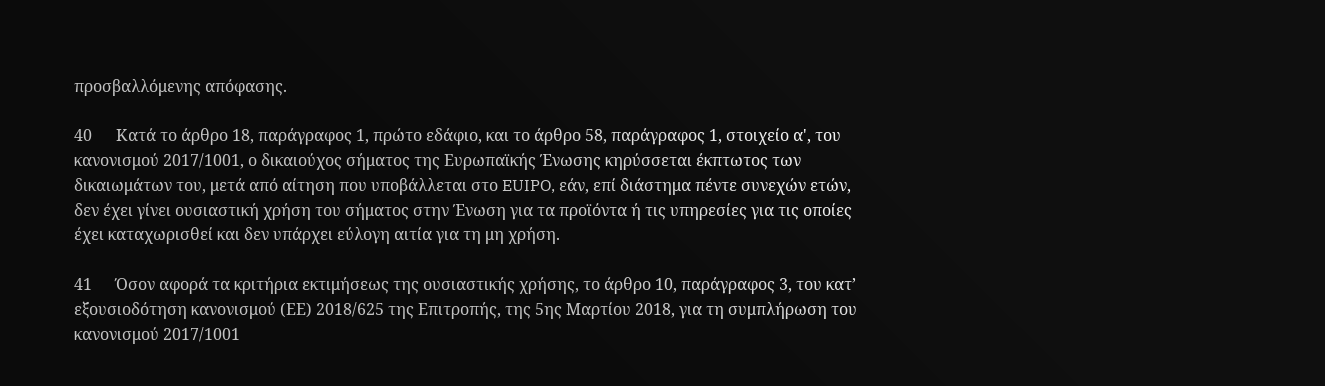προσβαλλόμενης απόφασης.

40      Κατά το άρθρο 18, παράγραφος 1, πρώτο εδάφιο, και το άρθρο 58, παράγραφος 1, στοιχείο α', του κανονισμού 2017/1001, ο δικαιούχος σήματος της Ευρωπαϊκής Ένωσης κηρύσσεται έκπτωτος των δικαιωμάτων του, μετά από αίτηση που υποβάλλεται στο EUIPO, εάν, επί διάστημα πέντε συνεχών ετών, δεν έχει γίνει ουσιαστική χρήση του σήματος στην Ένωση για τα προϊόντα ή τις υπηρεσίες για τις οποίες έχει καταχωρισθεί και δεν υπάρχει εύλογη αιτία για τη μη χρήση.

41      Όσον αφορά τα κριτήρια εκτιμήσεως της ουσιαστικής χρήσης, το άρθρο 10, παράγραφος 3, του κατ’ εξουσιοδότηση κανονισμού (ΕΕ) 2018/625 της Επιτροπής, της 5ης Μαρτίου 2018, για τη συμπλήρωση του κανονισμού 2017/1001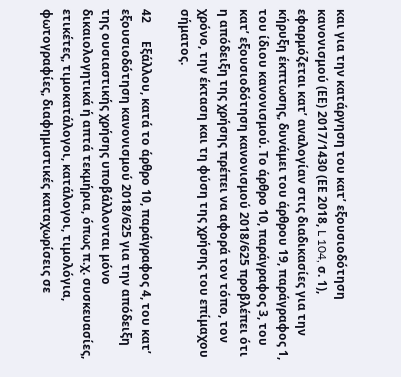και για την κατάργηση του κατ’ εξουσιοδότηση κανονισμού (ΕΕ) 2017/1430 (ΕΕ 2018, L 104, σ. 1), εφαρμόζεται κατ’ αναλογίαν στις διαδικασίες για την κήρυξη έκπτωσης, δυνάμει του άρθρου 19, παράγραφος 1, του ίδιου κανονισμού. Το άρθρο 10, παράγραφος 3, του κατ’ εξουσιοδότηση κανονισμού 2018/625 προβλέπει ότι η απόδειξη της χρήσης πρέπει να αφορά τον τόπο, τον χρόνο, την έκταση και τη φύση της χρήσης του επίμαχου σήματος.

42      Εξάλλου, κατά το άρθρο 10, παράγραφος 4, του κατ’ εξουσιοδότηση κανονισμού 2018/625 για την απόδειξη της ουσιαστικής χρήσης υποβάλλονται μόνο δικαιολογητικά ή απτά τεκμήρια, όπως π.χ. συσκευασίες, ετικέτες, τιμοκατάλογοι, κατάλογοι, τιμολόγια, φωτογραφίες, διαφημιστικές καταχωρίσεις σε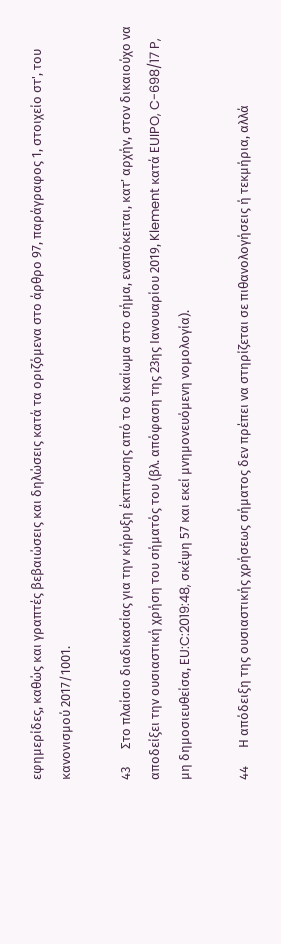εφημερίδες, καθώς και γραπτές βεβαιώσεις και δηλώσεις κατά τα οριζόμενα στο άρθρο 97, παράγραφος 1, στοιχείο στ', του κανονισμού 2017/1001.

43      Στο πλαίσιο διαδικασίας για την κήρυξη έκπτωσης από το δικαίωμα στο σήμα, εναπόκειται, κατ’ αρχήν, στον δικαιούχο να αποδείξει την ουσιαστική χρήση του σήματός του (βλ. απόφαση της 23ης Ιανουαρίου 2019, Klement κατά EUIPO, C-698/17 P, μη δημοσιευθείσα, EU:C:2019:48, σκέψη 57 και εκεί μνημονευόμενη νομολογία).

44      Η απόδειξη της ουσιαστικής χρήσεως σήματος δεν πρέπει να στηρίζεται σε πιθανολογήσεις ή τεκμήρια, αλλά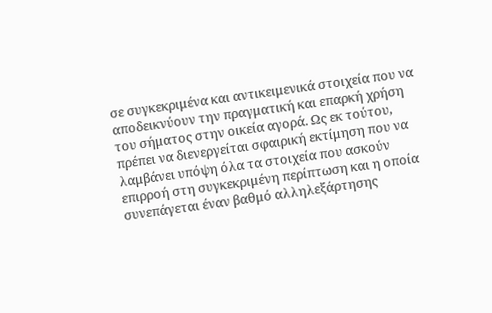σε συγκεκριμένα και αντικειμενικά στοιχεία που να αποδεικνύουν την πραγματική και επαρκή χρήση του σήματος στην οικεία αγορά. Ως εκ τούτου, πρέπει να διενεργείται σφαιρική εκτίμηση που να λαμβάνει υπόψη όλα τα στοιχεία που ασκούν επιρροή στη συγκεκριμένη περίπτωση και η οποία συνεπάγεται έναν βαθμό αλληλεξάρτησης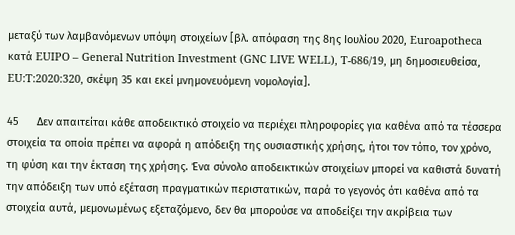μεταξύ των λαμβανόμενων υπόψη στοιχείων [βλ. απόφαση της 8ης Ιουλίου 2020, Euroapotheca κατά EUIPO – General Nutrition Investment (GNC LIVE WELL), T-686/19, μη δημοσιευθείσα, EU:T:2020:320, σκέψη 35 και εκεί μνημονευόμενη νομολογία].

45      Δεν απαιτείται κάθε αποδεικτικό στοιχείο να περιέχει πληροφορίες για καθένα από τα τέσσερα στοιχεία τα οποία πρέπει να αφορά η απόδειξη της ουσιαστικής χρήσης, ήτοι τον τόπο, τον χρόνο, τη φύση και την έκταση της χρήσης. Ένα σύνολο αποδεικτικών στοιχείων μπορεί να καθιστά δυνατή την απόδειξη των υπό εξέταση πραγματικών περιστατικών, παρά το γεγονός ότι καθένα από τα στοιχεία αυτά, μεμονωμένως εξεταζόμενο, δεν θα μπορούσε να αποδείξει την ακρίβεια των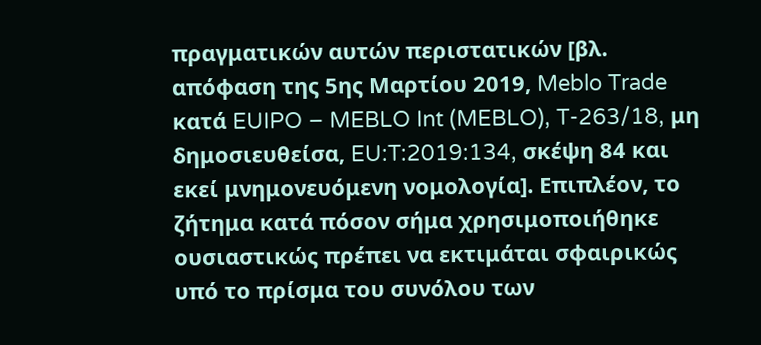πραγματικών αυτών περιστατικών [βλ. απόφαση της 5ης Μαρτίου 2019, Meblo Trade κατά EUIPO – MEBLO Int (MEBLO), T-263/18, μη δημοσιευθείσα, EU:T:2019:134, σκέψη 84 και εκεί μνημονευόμενη νομολογία]. Επιπλέον, το ζήτημα κατά πόσον σήμα χρησιμοποιήθηκε ουσιαστικώς πρέπει να εκτιμάται σφαιρικώς υπό το πρίσμα του συνόλου των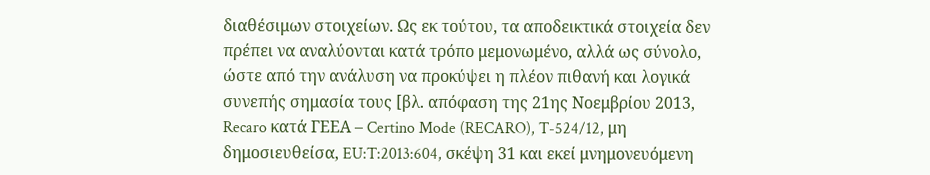διαθέσιμων στοιχείων. Ως εκ τούτου, τα αποδεικτικά στοιχεία δεν πρέπει να αναλύονται κατά τρόπο μεμονωμένο, αλλά ως σύνολο, ώστε από την ανάλυση να προκύψει η πλέον πιθανή και λογικά συνεπής σημασία τους [βλ. απόφαση της 21ης Νοεμβρίου 2013, Recaro κατά ΓΕΕΑ – Certino Mode (RECARO), T-524/12, μη δημοσιευθείσα, EU:T:2013:604, σκέψη 31 και εκεί μνημονευόμενη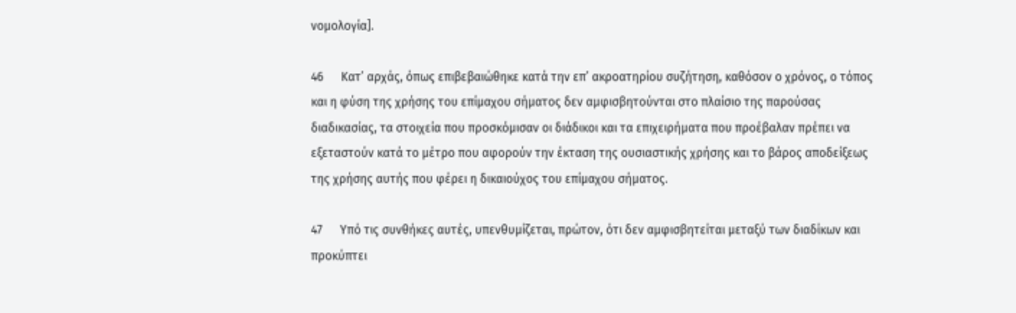νομολογία].

46      Κατ’ αρχάς, όπως επιβεβαιώθηκε κατά την επ’ ακροατηρίου συζήτηση, καθόσον ο χρόνος, ο τόπος και η φύση της χρήσης του επίμαχου σήματος δεν αμφισβητούνται στο πλαίσιο της παρούσας διαδικασίας, τα στοιχεία που προσκόμισαν οι διάδικοι και τα επιχειρήματα που προέβαλαν πρέπει να εξεταστούν κατά το μέτρο που αφορούν την έκταση της ουσιαστικής χρήσης και το βάρος αποδείξεως της χρήσης αυτής που φέρει η δικαιούχος του επίμαχου σήματος.

47      Υπό τις συνθήκες αυτές, υπενθυμίζεται, πρώτον, ότι δεν αμφισβητείται μεταξύ των διαδίκων και προκύπτει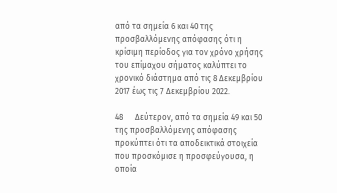από τα σημεία 6 και 40 της προσβαλλόμενης απόφασης ότι η κρίσιμη περίοδος για τον χρόνο χρήσης του επίμαχου σήματος καλύπτει το χρονικό διάστημα από τις 8 Δεκεμβρίου 2017 έως τις 7 Δεκεμβρίου 2022.

48      Δεύτερον, από τα σημεία 49 και 50 της προσβαλλόμενης απόφασης προκύπτει ότι τα αποδεικτικά στοιχεία που προσκόμισε η προσφεύγουσα, η οποία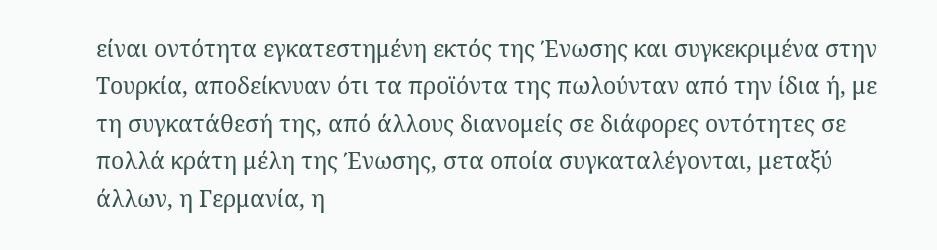είναι οντότητα εγκατεστημένη εκτός της Ένωσης και συγκεκριμένα στην Τουρκία, αποδείκνυαν ότι τα προϊόντα της πωλούνταν από την ίδια ή, με τη συγκατάθεσή της, από άλλους διανομείς σε διάφορες οντότητες σε πολλά κράτη μέλη της Ένωσης, στα οποία συγκαταλέγονται, μεταξύ άλλων, η Γερμανία, η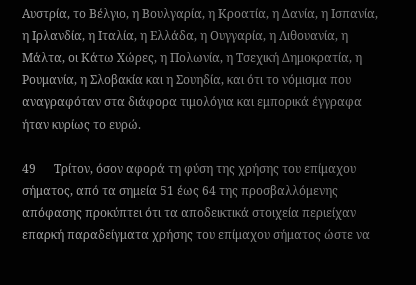Αυστρία, το Βέλγιο, η Βουλγαρία, η Κροατία, η Δανία, η Ισπανία, η Ιρλανδία, η Ιταλία, η Ελλάδα, η Ουγγαρία, η Λιθουανία, η Μάλτα, οι Κάτω Χώρες, η Πολωνία, η Τσεχική Δημοκρατία, η Ρουμανία, η Σλοβακία και η Σουηδία, και ότι το νόμισμα που αναγραφόταν στα διάφορα τιμολόγια και εμπορικά έγγραφα ήταν κυρίως το ευρώ.

49      Τρίτον, όσον αφορά τη φύση της χρήσης του επίμαχου σήματος, από τα σημεία 51 έως 64 της προσβαλλόμενης απόφασης προκύπτει ότι τα αποδεικτικά στοιχεία περιείχαν επαρκή παραδείγματα χρήσης του επίμαχου σήματος ώστε να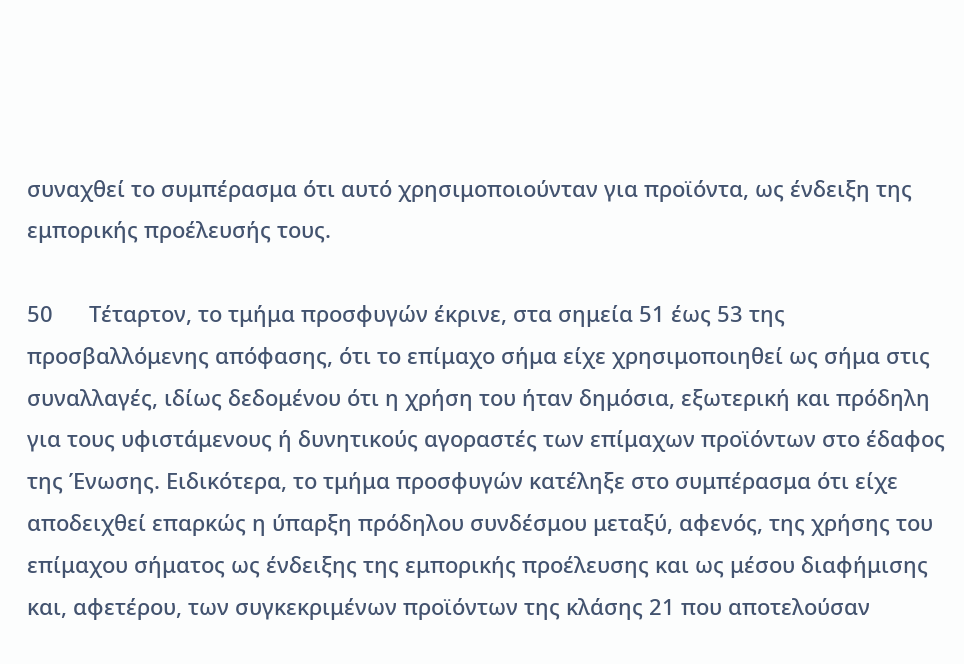συναχθεί το συμπέρασμα ότι αυτό χρησιμοποιούνταν για προϊόντα, ως ένδειξη της εμπορικής προέλευσής τους.

50      Τέταρτον, το τμήμα προσφυγών έκρινε, στα σημεία 51 έως 53 της προσβαλλόμενης απόφασης, ότι το επίμαχο σήμα είχε χρησιμοποιηθεί ως σήμα στις συναλλαγές, ιδίως δεδομένου ότι η χρήση του ήταν δημόσια, εξωτερική και πρόδηλη για τους υφιστάμενους ή δυνητικούς αγοραστές των επίμαχων προϊόντων στο έδαφος της Ένωσης. Ειδικότερα, το τμήμα προσφυγών κατέληξε στο συμπέρασμα ότι είχε αποδειχθεί επαρκώς η ύπαρξη πρόδηλου συνδέσμου μεταξύ, αφενός, της χρήσης του επίμαχου σήματος ως ένδειξης της εμπορικής προέλευσης και ως μέσου διαφήμισης και, αφετέρου, των συγκεκριμένων προϊόντων της κλάσης 21 που αποτελούσαν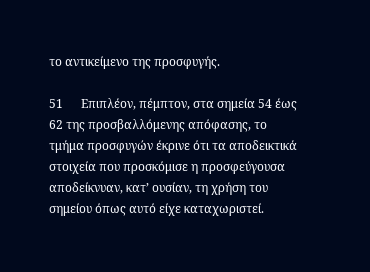το αντικείμενο της προσφυγής.

51      Επιπλέον, πέμπτον, στα σημεία 54 έως 62 της προσβαλλόμενης απόφασης, το τμήμα προσφυγών έκρινε ότι τα αποδεικτικά στοιχεία που προσκόμισε η προσφεύγουσα αποδείκνυαν, κατ’ ουσίαν, τη χρήση του σημείου όπως αυτό είχε καταχωριστεί.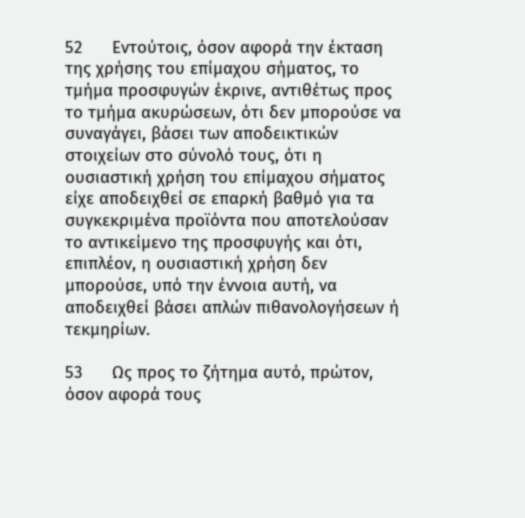52      Εντούτοις, όσον αφορά την έκταση της χρήσης του επίμαχου σήματος, το τμήμα προσφυγών έκρινε, αντιθέτως προς το τμήμα ακυρώσεων, ότι δεν μπορούσε να συναγάγει, βάσει των αποδεικτικών στοιχείων στο σύνολό τους, ότι η ουσιαστική χρήση του επίμαχου σήματος είχε αποδειχθεί σε επαρκή βαθμό για τα συγκεκριμένα προϊόντα που αποτελούσαν το αντικείμενο της προσφυγής και ότι, επιπλέον, η ουσιαστική χρήση δεν μπορούσε, υπό την έννοια αυτή, να αποδειχθεί βάσει απλών πιθανολογήσεων ή τεκμηρίων.

53      Ως προς το ζήτημα αυτό, πρώτον, όσον αφορά τους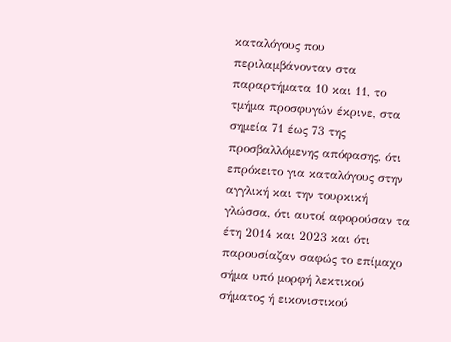καταλόγους που περιλαμβάνονταν στα παραρτήματα 10 και 11, το τμήμα προσφυγών έκρινε, στα σημεία 71 έως 73 της προσβαλλόμενης απόφασης, ότι επρόκειτο για καταλόγους στην αγγλική και την τουρκική γλώσσα, ότι αυτοί αφορούσαν τα έτη 2014 και 2023 και ότι παρουσίαζαν σαφώς το επίμαχο σήμα υπό μορφή λεκτικού σήματος ή εικονιστικού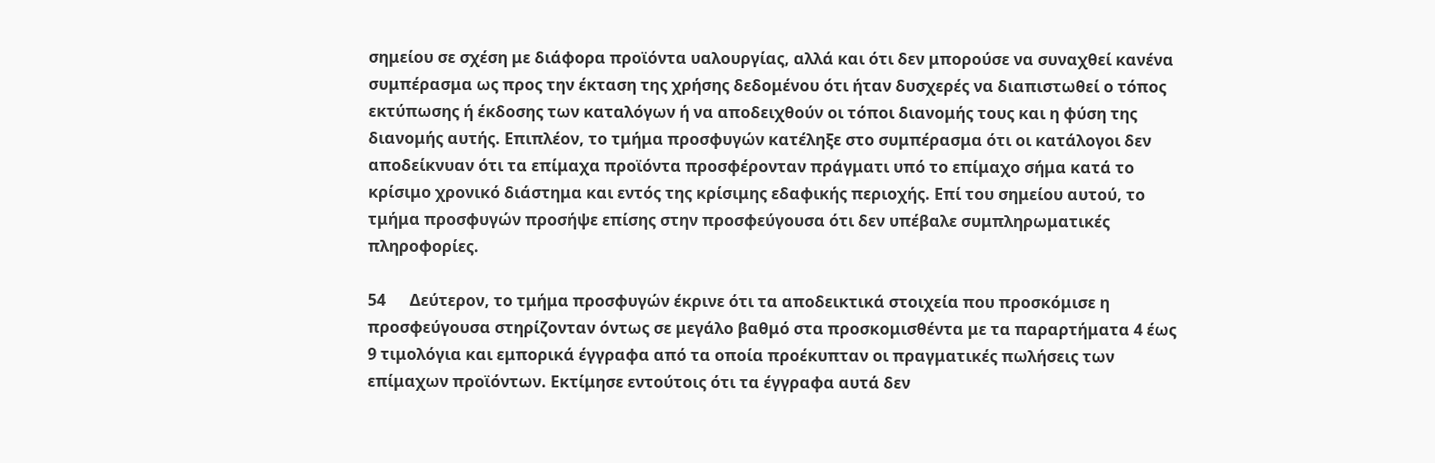σημείου σε σχέση με διάφορα προϊόντα υαλουργίας, αλλά και ότι δεν μπορούσε να συναχθεί κανένα συμπέρασμα ως προς την έκταση της χρήσης δεδομένου ότι ήταν δυσχερές να διαπιστωθεί ο τόπος εκτύπωσης ή έκδοσης των καταλόγων ή να αποδειχθούν οι τόποι διανομής τους και η φύση της διανομής αυτής. Επιπλέον, το τμήμα προσφυγών κατέληξε στο συμπέρασμα ότι οι κατάλογοι δεν αποδείκνυαν ότι τα επίμαχα προϊόντα προσφέρονταν πράγματι υπό το επίμαχο σήμα κατά το κρίσιμο χρονικό διάστημα και εντός της κρίσιμης εδαφικής περιοχής. Επί του σημείου αυτού, το τμήμα προσφυγών προσήψε επίσης στην προσφεύγουσα ότι δεν υπέβαλε συμπληρωματικές πληροφορίες.

54      Δεύτερον, το τμήμα προσφυγών έκρινε ότι τα αποδεικτικά στοιχεία που προσκόμισε η προσφεύγουσα στηρίζονταν όντως σε μεγάλο βαθμό στα προσκομισθέντα με τα παραρτήματα 4 έως 9 τιμολόγια και εμπορικά έγγραφα από τα οποία προέκυπταν οι πραγματικές πωλήσεις των επίμαχων προϊόντων. Εκτίμησε εντούτοις ότι τα έγγραφα αυτά δεν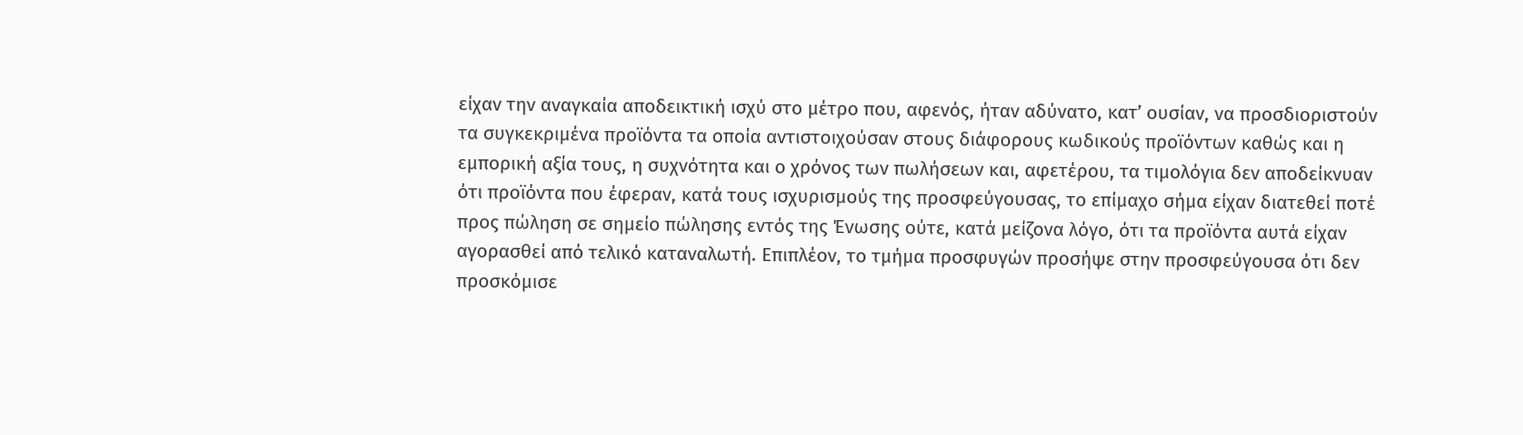είχαν την αναγκαία αποδεικτική ισχύ στο μέτρο που, αφενός, ήταν αδύνατο, κατ’ ουσίαν, να προσδιοριστούν τα συγκεκριμένα προϊόντα τα οποία αντιστοιχούσαν στους διάφορους κωδικούς προϊόντων καθώς και η εμπορική αξία τους, η συχνότητα και ο χρόνος των πωλήσεων και, αφετέρου, τα τιμολόγια δεν αποδείκνυαν ότι προϊόντα που έφεραν, κατά τους ισχυρισμούς της προσφεύγουσας, το επίμαχο σήμα είχαν διατεθεί ποτέ προς πώληση σε σημείο πώλησης εντός της Ένωσης ούτε, κατά μείζονα λόγο, ότι τα προϊόντα αυτά είχαν αγορασθεί από τελικό καταναλωτή. Επιπλέον, το τμήμα προσφυγών προσήψε στην προσφεύγουσα ότι δεν προσκόμισε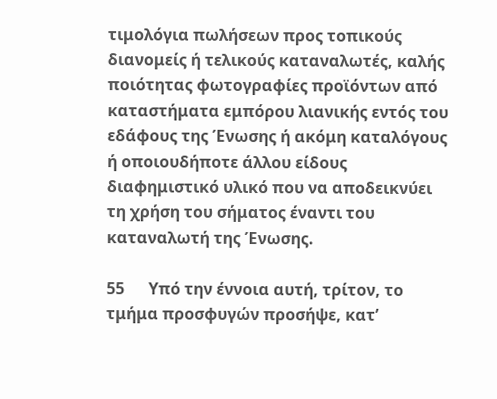τιμολόγια πωλήσεων προς τοπικούς διανομείς ή τελικούς καταναλωτές, καλής ποιότητας φωτογραφίες προϊόντων από καταστήματα εμπόρου λιανικής εντός του εδάφους της Ένωσης ή ακόμη καταλόγους ή οποιουδήποτε άλλου είδους διαφημιστικό υλικό που να αποδεικνύει τη χρήση του σήματος έναντι του καταναλωτή της Ένωσης.

55      Υπό την έννοια αυτή, τρίτον, το τμήμα προσφυγών προσήψε, κατ’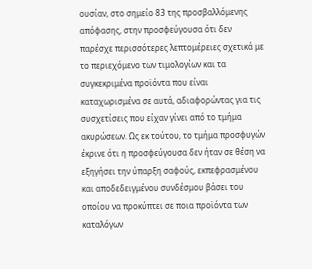ουσίαν, στο σημείο 83 της προσβαλλόμενης απόφασης, στην προσφεύγουσα ότι δεν παρέσχε περισσότερες λεπτομέρειες σχετικά με το περιεχόμενο των τιμολογίων και τα συγκεκριμένα προϊόντα που είναι καταχωρισμένα σε αυτά, αδιαφορώντας για τις συσχετίσεις που είχαν γίνει από το τμήμα ακυρώσεων. Ως εκ τούτου, το τμήμα προσφυγών έκρινε ότι η προσφεύγουσα δεν ήταν σε θέση να εξηγήσει την ύπαρξη σαφούς, εκπεφρασμένου και αποδεδειγμένου συνδέσμου βάσει του οποίου να προκύπτει σε ποια προϊόντα των καταλόγων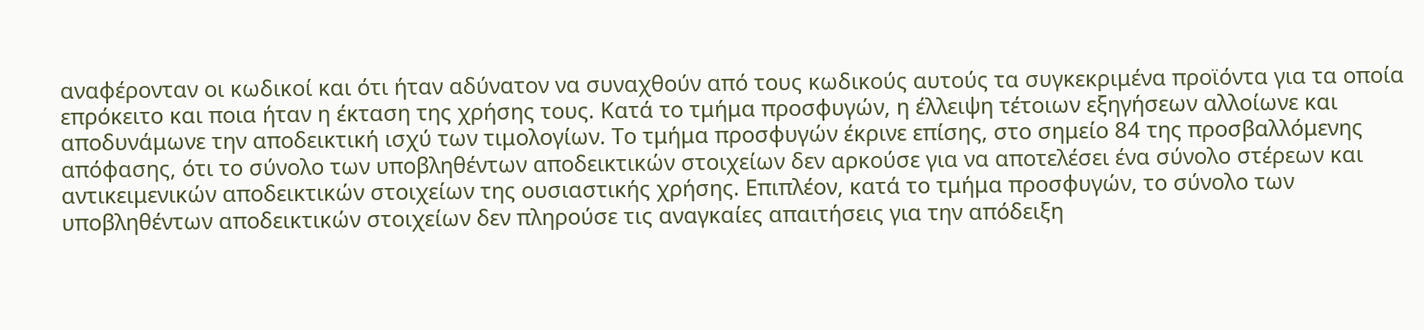αναφέρονταν οι κωδικοί και ότι ήταν αδύνατον να συναχθούν από τους κωδικούς αυτούς τα συγκεκριμένα προϊόντα για τα οποία επρόκειτο και ποια ήταν η έκταση της χρήσης τους. Κατά το τμήμα προσφυγών, η έλλειψη τέτοιων εξηγήσεων αλλοίωνε και αποδυνάμωνε την αποδεικτική ισχύ των τιμολογίων. Το τμήμα προσφυγών έκρινε επίσης, στο σημείο 84 της προσβαλλόμενης απόφασης, ότι το σύνολο των υποβληθέντων αποδεικτικών στοιχείων δεν αρκούσε για να αποτελέσει ένα σύνολο στέρεων και αντικειμενικών αποδεικτικών στοιχείων της ουσιαστικής χρήσης. Επιπλέον, κατά το τμήμα προσφυγών, το σύνολο των υποβληθέντων αποδεικτικών στοιχείων δεν πληρούσε τις αναγκαίες απαιτήσεις για την απόδειξη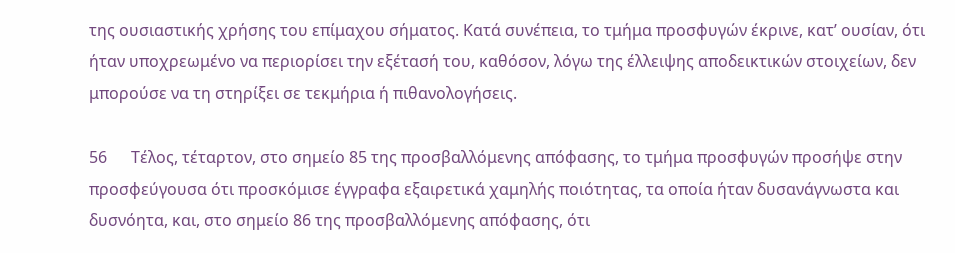της ουσιαστικής χρήσης του επίμαχου σήματος. Κατά συνέπεια, το τμήμα προσφυγών έκρινε, κατ’ ουσίαν, ότι ήταν υποχρεωμένο να περιορίσει την εξέτασή του, καθόσον, λόγω της έλλειψης αποδεικτικών στοιχείων, δεν μπορούσε να τη στηρίξει σε τεκμήρια ή πιθανολογήσεις.

56      Τέλος, τέταρτον, στο σημείο 85 της προσβαλλόμενης απόφασης, το τμήμα προσφυγών προσήψε στην προσφεύγουσα ότι προσκόμισε έγγραφα εξαιρετικά χαμηλής ποιότητας, τα οποία ήταν δυσανάγνωστα και δυσνόητα, και, στο σημείο 86 της προσβαλλόμενης απόφασης, ότι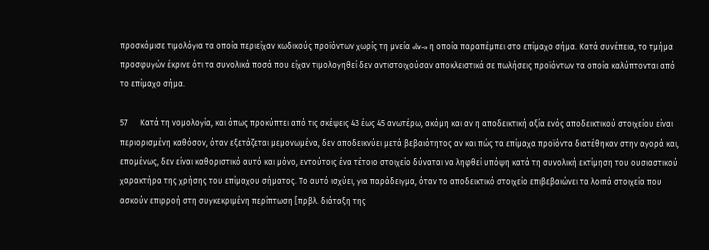προσκόμισε τιμολόγια τα οποία περιείχαν κωδικούς προϊόντων χωρίς τη μνεία «lv-» η οποία παραπέμπει στο επίμαχο σήμα. Κατά συνέπεια, το τμήμα προσφυγών έκρινε ότι τα συνολικά ποσά που είχαν τιμολογηθεί δεν αντιστοιχούσαν αποκλειστικά σε πωλήσεις προϊόντων τα οποία καλύπτονται από το επίμαχο σήμα.

57      Κατά τη νομολογία, και όπως προκύπτει από τις σκέψεις 43 έως 45 ανωτέρω, ακόμη και αν η αποδεικτική αξία ενός αποδεικτικού στοιχείου είναι περιορισμένη καθόσον, όταν εξετάζεται μεμονωμένα, δεν αποδεικνύει μετά βεβαιότητος αν και πώς τα επίμαχα προϊόντα διατέθηκαν στην αγορά και, επομένως, δεν είναι καθοριστικό αυτό και μόνο, εντούτοις ένα τέτοιο στοιχείο δύναται να ληφθεί υπόψη κατά τη συνολική εκτίμηση του ουσιαστικού χαρακτήρα της χρήσης του επίμαχου σήματος. Το αυτό ισχύει, για παράδειγμα, όταν το αποδεικτικό στοιχείο επιβεβαιώνει τα λοιπά στοιχεία που ασκούν επιρροή στη συγκεκριμένη περίπτωση [πρβλ. διάταξη της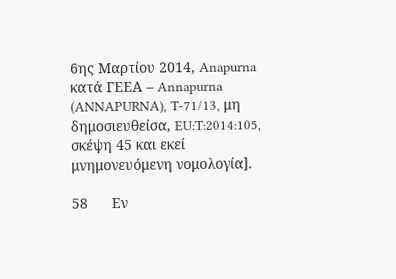6ης Μαρτίου 2014, Anapurna κατά ΓΕΕΑ – Annapurna (ANNAPURNA), T-71/13, μη δημοσιευθείσα, EU:T:2014:105, σκέψη 45 και εκεί μνημονευόμενη νομολογία].

58      Εν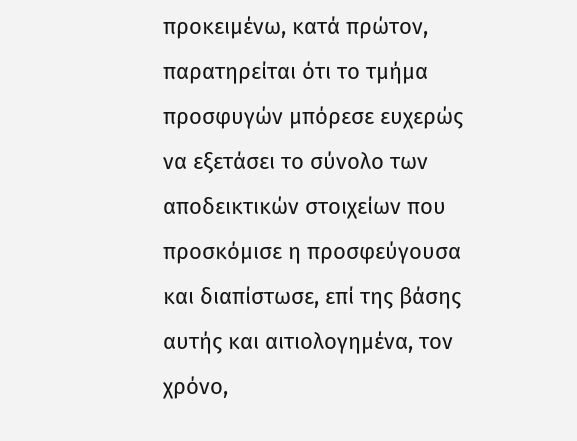προκειμένω, κατά πρώτον, παρατηρείται ότι το τμήμα προσφυγών μπόρεσε ευχερώς να εξετάσει το σύνολο των αποδεικτικών στοιχείων που προσκόμισε η προσφεύγουσα και διαπίστωσε, επί της βάσης αυτής και αιτιολογημένα, τον χρόνο,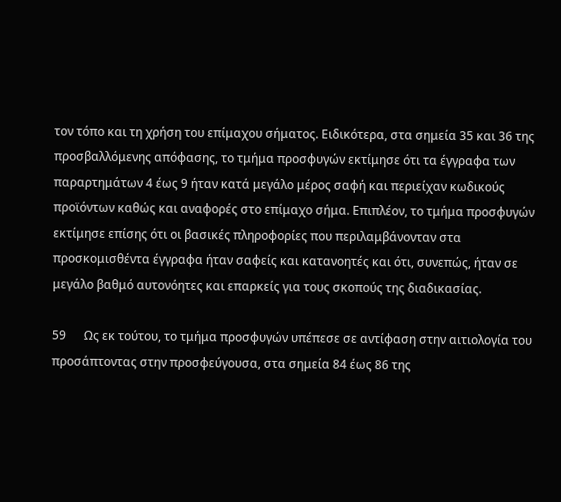τον τόπο και τη χρήση του επίμαχου σήματος. Ειδικότερα, στα σημεία 35 και 36 της προσβαλλόμενης απόφασης, το τμήμα προσφυγών εκτίμησε ότι τα έγγραφα των παραρτημάτων 4 έως 9 ήταν κατά μεγάλο μέρος σαφή και περιείχαν κωδικούς προϊόντων καθώς και αναφορές στο επίμαχο σήμα. Επιπλέον, το τμήμα προσφυγών εκτίμησε επίσης ότι οι βασικές πληροφορίες που περιλαμβάνονταν στα προσκομισθέντα έγγραφα ήταν σαφείς και κατανοητές και ότι, συνεπώς, ήταν σε μεγάλο βαθμό αυτονόητες και επαρκείς για τους σκοπούς της διαδικασίας.

59      Ως εκ τούτου, το τμήμα προσφυγών υπέπεσε σε αντίφαση στην αιτιολογία του προσάπτοντας στην προσφεύγουσα, στα σημεία 84 έως 86 της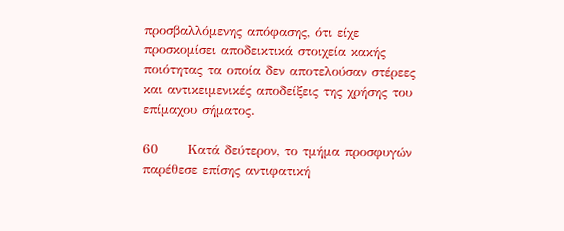προσβαλλόμενης απόφασης, ότι είχε προσκομίσει αποδεικτικά στοιχεία κακής ποιότητας τα οποία δεν αποτελούσαν στέρεες και αντικειμενικές αποδείξεις της χρήσης του επίμαχου σήματος.

60      Κατά δεύτερον, το τμήμα προσφυγών παρέθεσε επίσης αντιφατική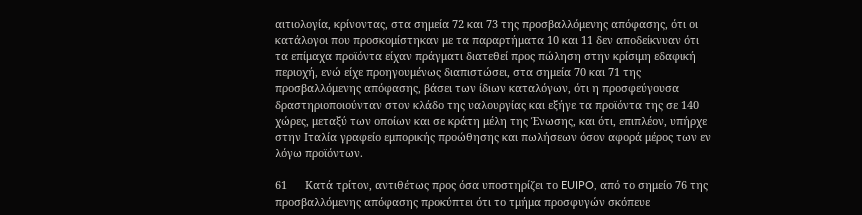αιτιολογία, κρίνοντας, στα σημεία 72 και 73 της προσβαλλόμενης απόφασης, ότι οι κατάλογοι που προσκομίστηκαν με τα παραρτήματα 10 και 11 δεν αποδείκνυαν ότι τα επίμαχα προϊόντα είχαν πράγματι διατεθεί προς πώληση στην κρίσιμη εδαφική περιοχή, ενώ είχε προηγουμένως διαπιστώσει, στα σημεία 70 και 71 της προσβαλλόμενης απόφασης, βάσει των ίδιων καταλόγων, ότι η προσφεύγουσα δραστηριοποιούνταν στον κλάδο της υαλουργίας και εξήγε τα προϊόντα της σε 140 χώρες, μεταξύ των οποίων και σε κράτη μέλη της Ένωσης, και ότι, επιπλέον, υπήρχε στην Ιταλία γραφείο εμπορικής προώθησης και πωλήσεων όσον αφορά μέρος των εν λόγω προϊόντων.

61      Κατά τρίτον, αντιθέτως προς όσα υποστηρίζει το EUIPO, από το σημείο 76 της προσβαλλόμενης απόφασης προκύπτει ότι το τμήμα προσφυγών σκόπευε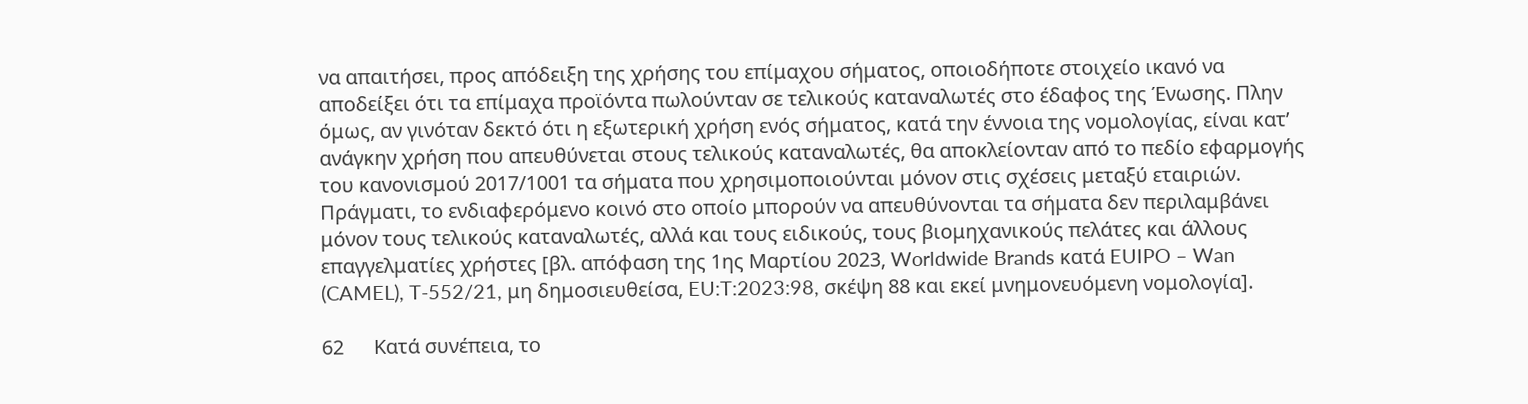να απαιτήσει, προς απόδειξη της χρήσης του επίμαχου σήματος, οποιοδήποτε στοιχείο ικανό να αποδείξει ότι τα επίμαχα προϊόντα πωλούνταν σε τελικούς καταναλωτές στο έδαφος της Ένωσης. Πλην όμως, αν γινόταν δεκτό ότι η εξωτερική χρήση ενός σήματος, κατά την έννοια της νομολογίας, είναι κατ’ ανάγκην χρήση που απευθύνεται στους τελικούς καταναλωτές, θα αποκλείονταν από το πεδίο εφαρμογής του κανονισμού 2017/1001 τα σήματα που χρησιμοποιούνται μόνον στις σχέσεις μεταξύ εταιριών. Πράγματι, το ενδιαφερόμενο κοινό στο οποίο μπορούν να απευθύνονται τα σήματα δεν περιλαμβάνει μόνον τους τελικούς καταναλωτές, αλλά και τους ειδικούς, τους βιομηχανικούς πελάτες και άλλους επαγγελματίες χρήστες [βλ. απόφαση της 1ης Μαρτίου 2023, Worldwide Brands κατά EUIPO – Wan (CAMEL), T-552/21, μη δημοσιευθείσα, EU:T:2023:98, σκέψη 88 και εκεί μνημονευόμενη νομολογία].

62      Κατά συνέπεια, το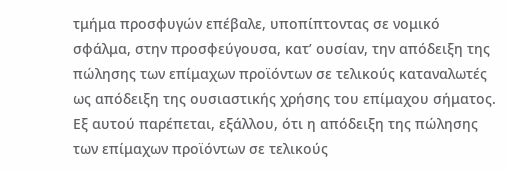τμήμα προσφυγών επέβαλε, υποπίπτοντας σε νομικό σφάλμα, στην προσφεύγουσα, κατ’ ουσίαν, την απόδειξη της πώλησης των επίμαχων προϊόντων σε τελικούς καταναλωτές ως απόδειξη της ουσιαστικής χρήσης του επίμαχου σήματος. Εξ αυτού παρέπεται, εξάλλου, ότι η απόδειξη της πώλησης των επίμαχων προϊόντων σε τελικούς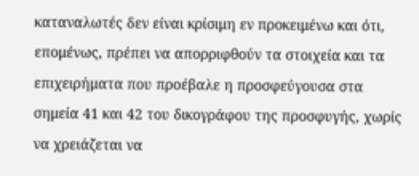καταναλωτές δεν είναι κρίσιμη εν προκειμένω και ότι, επομένως, πρέπει να απορριφθούν τα στοιχεία και τα επιχειρήματα που προέβαλε η προσφεύγουσα στα σημεία 41 και 42 του δικογράφου της προσφυγής, χωρίς να χρειάζεται να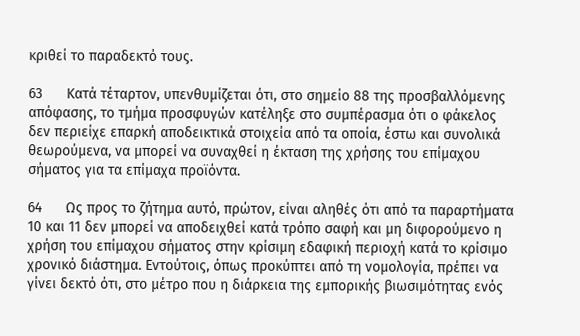κριθεί το παραδεκτό τους.

63      Κατά τέταρτον, υπενθυμίζεται ότι, στο σημείο 88 της προσβαλλόμενης απόφασης, το τμήμα προσφυγών κατέληξε στο συμπέρασμα ότι ο φάκελος δεν περιείχε επαρκή αποδεικτικά στοιχεία από τα οποία, έστω και συνολικά θεωρούμενα, να μπορεί να συναχθεί η έκταση της χρήσης του επίμαχου σήματος για τα επίμαχα προϊόντα.

64      Ως προς το ζήτημα αυτό, πρώτον, είναι αληθές ότι από τα παραρτήματα 10 και 11 δεν μπορεί να αποδειχθεί κατά τρόπο σαφή και μη διφορούμενο η χρήση του επίμαχου σήματος στην κρίσιμη εδαφική περιοχή κατά το κρίσιμο χρονικό διάστημα. Εντούτοις, όπως προκύπτει από τη νομολογία, πρέπει να γίνει δεκτό ότι, στο μέτρο που η διάρκεια της εμπορικής βιωσιμότητας ενός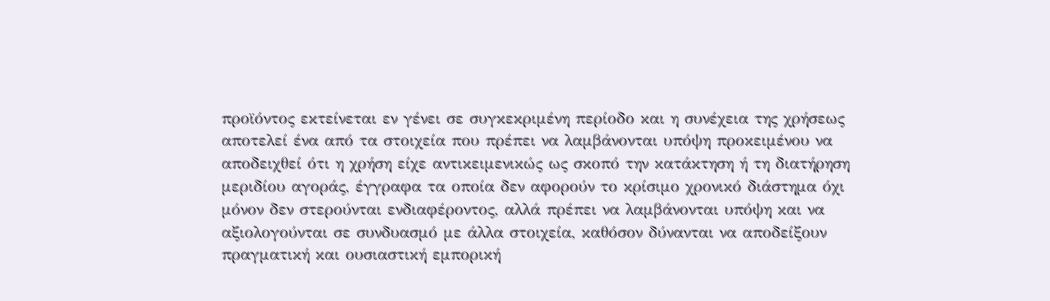προϊόντος εκτείνεται εν γένει σε συγκεκριμένη περίοδο και η συνέχεια της χρήσεως αποτελεί ένα από τα στοιχεία που πρέπει να λαμβάνονται υπόψη προκειμένου να αποδειχθεί ότι η χρήση είχε αντικειμενικώς ως σκοπό την κατάκτηση ή τη διατήρηση μεριδίου αγοράς, έγγραφα τα οποία δεν αφορούν το κρίσιμο χρονικό διάστημα όχι μόνον δεν στερούνται ενδιαφέροντος, αλλά πρέπει να λαμβάνονται υπόψη και να αξιολογούνται σε συνδυασμό με άλλα στοιχεία, καθόσον δύνανται να αποδείξουν πραγματική και ουσιαστική εμπορική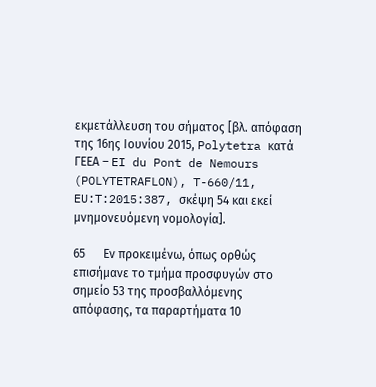εκμετάλλευση του σήματος [βλ. απόφαση της 16ης Ιουνίου 2015, Polytetra κατά ΓΕΕΑ – EI du Pont de Nemours (POLYTETRAFLON), T-660/11, EU:T:2015:387, σκέψη 54 και εκεί μνημονευόμενη νομολογία].

65      Εν προκειμένω, όπως ορθώς επισήμανε το τμήμα προσφυγών στο σημείο 53 της προσβαλλόμενης απόφασης, τα παραρτήματα 10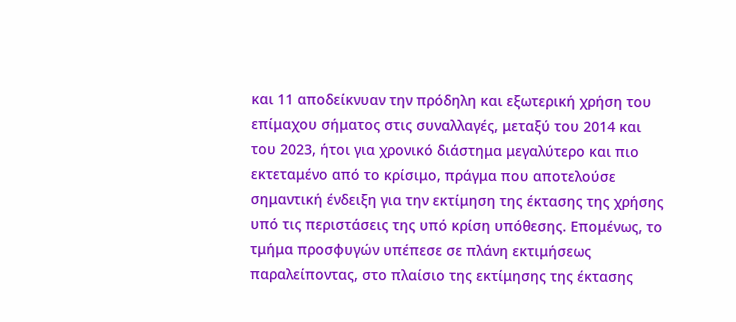και 11 αποδείκνυαν την πρόδηλη και εξωτερική χρήση του επίμαχου σήματος στις συναλλαγές, μεταξύ του 2014 και του 2023, ήτοι για χρονικό διάστημα μεγαλύτερο και πιο εκτεταμένο από το κρίσιμο, πράγμα που αποτελούσε σημαντική ένδειξη για την εκτίμηση της έκτασης της χρήσης υπό τις περιστάσεις της υπό κρίση υπόθεσης. Επομένως, το τμήμα προσφυγών υπέπεσε σε πλάνη εκτιμήσεως παραλείποντας, στο πλαίσιο της εκτίμησης της έκτασης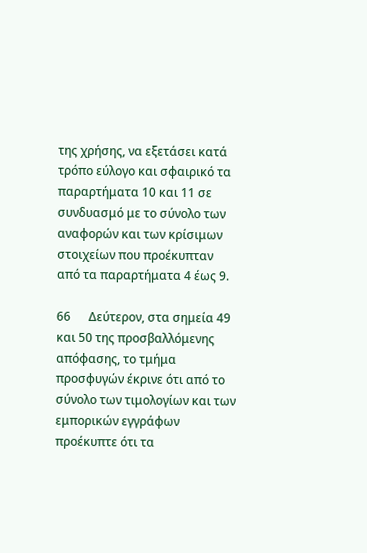της χρήσης, να εξετάσει κατά τρόπο εύλογο και σφαιρικό τα παραρτήματα 10 και 11 σε συνδυασμό με το σύνολο των αναφορών και των κρίσιμων στοιχείων που προέκυπταν από τα παραρτήματα 4 έως 9.

66      Δεύτερον, στα σημεία 49 και 50 της προσβαλλόμενης απόφασης, το τμήμα προσφυγών έκρινε ότι από το σύνολο των τιμολογίων και των εμπορικών εγγράφων προέκυπτε ότι τα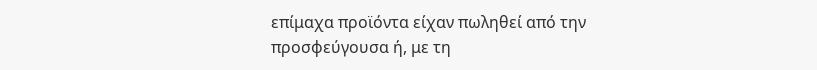επίμαχα προϊόντα είχαν πωληθεί από την προσφεύγουσα ή, με τη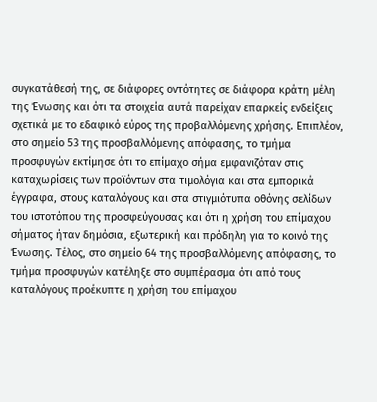συγκατάθεσή της, σε διάφορες οντότητες σε διάφορα κράτη μέλη της Ένωσης και ότι τα στοιχεία αυτά παρείχαν επαρκείς ενδείξεις σχετικά με το εδαφικό εύρος της προβαλλόμενης χρήσης. Επιπλέον, στο σημείο 53 της προσβαλλόμενης απόφασης, το τμήμα προσφυγών εκτίμησε ότι το επίμαχο σήμα εμφανιζόταν στις καταχωρίσεις των προϊόντων στα τιμολόγια και στα εμπορικά έγγραφα, στους καταλόγους και στα στιγμιότυπα οθόνης σελίδων του ιστοτόπου της προσφεύγουσας και ότι η χρήση του επίμαχου σήματος ήταν δημόσια, εξωτερική και πρόδηλη για το κοινό της Ένωσης. Τέλος, στο σημείο 64 της προσβαλλόμενης απόφασης, το τμήμα προσφυγών κατέληξε στο συμπέρασμα ότι από τους καταλόγους προέκυπτε η χρήση του επίμαχου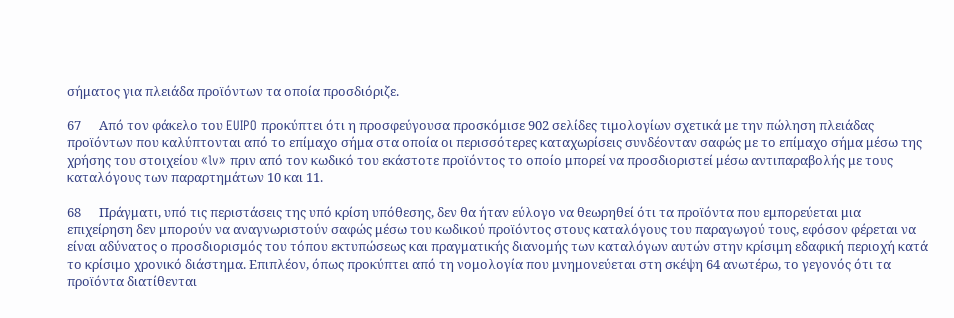σήματος για πλειάδα προϊόντων τα οποία προσδιόριζε.

67      Από τον φάκελο του EUIPO προκύπτει ότι η προσφεύγουσα προσκόμισε 902 σελίδες τιμολογίων σχετικά με την πώληση πλειάδας προϊόντων που καλύπτονται από το επίμαχο σήμα στα οποία οι περισσότερες καταχωρίσεις συνδέονταν σαφώς με το επίμαχο σήμα μέσω της χρήσης του στοιχείου «lv» πριν από τον κωδικό του εκάστοτε προϊόντος το οποίο μπορεί να προσδιοριστεί μέσω αντιπαραβολής με τους καταλόγους των παραρτημάτων 10 και 11.

68      Πράγματι, υπό τις περιστάσεις της υπό κρίση υπόθεσης, δεν θα ήταν εύλογο να θεωρηθεί ότι τα προϊόντα που εμπορεύεται μια επιχείρηση δεν μπορούν να αναγνωριστούν σαφώς μέσω του κωδικού προϊόντος στους καταλόγους του παραγωγού τους, εφόσον φέρεται να είναι αδύνατος ο προσδιορισμός του τόπου εκτυπώσεως και πραγματικής διανομής των καταλόγων αυτών στην κρίσιμη εδαφική περιοχή κατά το κρίσιμο χρονικό διάστημα. Επιπλέον, όπως προκύπτει από τη νομολογία που μνημονεύεται στη σκέψη 64 ανωτέρω, το γεγονός ότι τα προϊόντα διατίθενται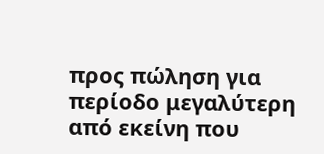προς πώληση για περίοδο μεγαλύτερη από εκείνη που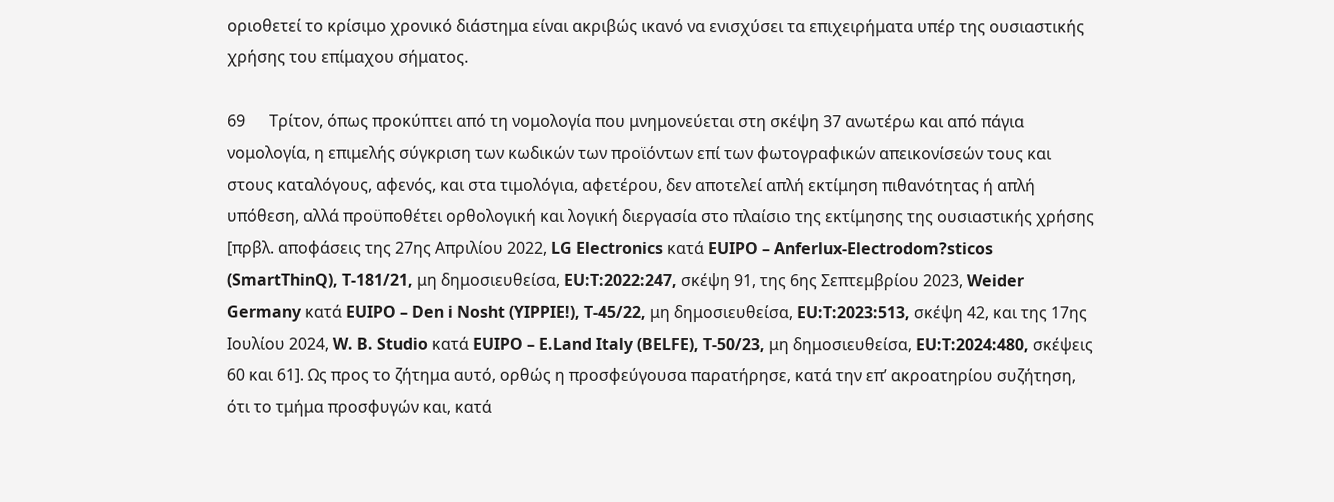οριοθετεί το κρίσιμο χρονικό διάστημα είναι ακριβώς ικανό να ενισχύσει τα επιχειρήματα υπέρ της ουσιαστικής χρήσης του επίμαχου σήματος.

69      Τρίτον, όπως προκύπτει από τη νομολογία που μνημονεύεται στη σκέψη 37 ανωτέρω και από πάγια νομολογία, η επιμελής σύγκριση των κωδικών των προϊόντων επί των φωτογραφικών απεικονίσεών τους και στους καταλόγους, αφενός, και στα τιμολόγια, αφετέρου, δεν αποτελεί απλή εκτίμηση πιθανότητας ή απλή υπόθεση, αλλά προϋποθέτει ορθολογική και λογική διεργασία στο πλαίσιο της εκτίμησης της ουσιαστικής χρήσης [πρβλ. αποφάσεις της 27ης Απριλίου 2022, LG Electronics κατά EUIPO – Anferlux-Electrodom?sticos (SmartThinQ), T-181/21, μη δημοσιευθείσα, EU:T:2022:247, σκέψη 91, της 6ης Σεπτεμβρίου 2023, Weider Germany κατά EUIPO – Den i Nosht (YIPPIE!), T-45/22, μη δημοσιευθείσα, EU:T:2023:513, σκέψη 42, και της 17ης Ιουλίου 2024, W. B. Studio κατά EUIPO – E.Land Italy (BELFE), T-50/23, μη δημοσιευθείσα, EU:T:2024:480, σκέψεις 60 και 61]. Ως προς το ζήτημα αυτό, ορθώς η προσφεύγουσα παρατήρησε, κατά την επ’ ακροατηρίου συζήτηση, ότι το τμήμα προσφυγών και, κατά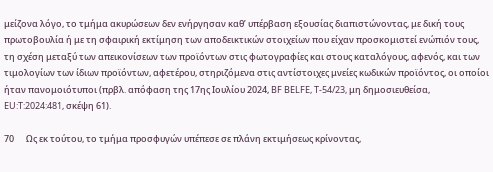μείζονα λόγο, το τμήμα ακυρώσεων δεν ενήργησαν καθ’ υπέρβαση εξουσίας διαπιστώνοντας, με δική τους πρωτοβουλία ή με τη σφαιρική εκτίμηση των αποδεικτικών στοιχείων που είχαν προσκομιστεί ενώπιόν τους, τη σχέση μεταξύ των απεικονίσεων των προϊόντων στις φωτογραφίες και στους καταλόγους, αφενός, και των τιμολογίων των ίδιων προϊόντων, αφετέρου, στηριζόμενα στις αντίστοιχες μνείες κωδικών προϊόντος, οι οποίοι ήταν πανομοιότυποι (πρβλ. απόφαση της 17ης Ιουλίου 2024, BF BELFE, T-54/23, μη δημοσιευθείσα, EU:T:2024:481, σκέψη 61).

70      Ως εκ τούτου, το τμήμα προσφυγών υπέπεσε σε πλάνη εκτιμήσεως κρίνοντας,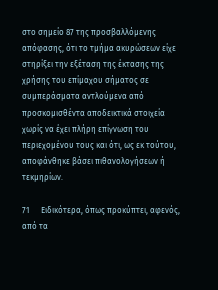στο σημείο 87 της προσβαλλόμενης απόφασης, ότι το τμήμα ακυρώσεων είχε στηρίξει την εξέταση της έκτασης της χρήσης του επίμαχου σήματος σε συμπεράσματα αντλούμενα από προσκομισθέντα αποδεικτικά στοιχεία χωρίς να έχει πλήρη επίγνωση του περιεχομένου τους και ότι, ως εκ τούτου, αποφάνθηκε βάσει πιθανολογήσεων ή τεκμηρίων.

71      Ειδικότερα, όπως προκύπτει, αφενός, από τα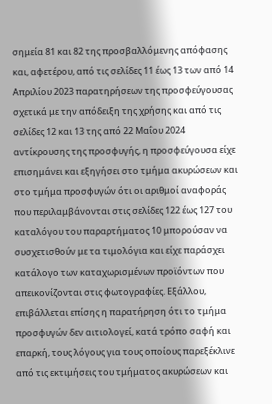σημεία 81 και 82 της προσβαλλόμενης απόφασης και, αφετέρου, από τις σελίδες 11 έως 13 των από 14 Απριλίου 2023 παρατηρήσεων της προσφεύγουσας σχετικά με την απόδειξη της χρήσης και από τις σελίδες 12 και 13 της από 22 Μαΐου 2024 αντίκρουσης της προσφυγής, η προσφεύγουσα είχε επισημάνει και εξηγήσει στο τμήμα ακυρώσεων και στο τμήμα προσφυγών ότι οι αριθμοί αναφοράς που περιλαμβάνονται στις σελίδες 122 έως 127 του καταλόγου του παραρτήματος 10 μπορούσαν να συσχετισθούν με τα τιμολόγια και είχε παράσχει κατάλογο των καταχωρισμένων προϊόντων που απεικονίζονται στις φωτογραφίες. Εξάλλου, επιβάλλεται επίσης η παρατήρηση ότι το τμήμα προσφυγών δεν αιτιολογεί, κατά τρόπο σαφή και επαρκή, τους λόγους για τους οποίους παρεξέκλινε από τις εκτιμήσεις του τμήματος ακυρώσεων και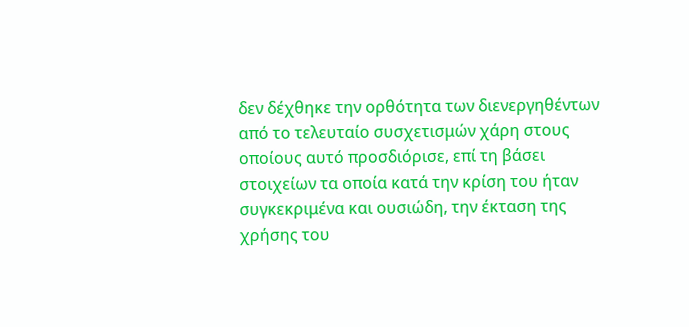δεν δέχθηκε την ορθότητα των διενεργηθέντων από το τελευταίο συσχετισμών χάρη στους οποίους αυτό προσδιόρισε, επί τη βάσει στοιχείων τα οποία κατά την κρίση του ήταν συγκεκριμένα και ουσιώδη, την έκταση της χρήσης του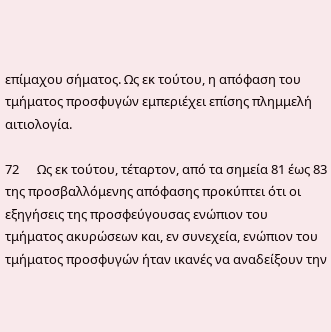επίμαχου σήματος. Ως εκ τούτου, η απόφαση του τμήματος προσφυγών εμπεριέχει επίσης πλημμελή αιτιολογία.

72      Ως εκ τούτου, τέταρτον, από τα σημεία 81 έως 83 της προσβαλλόμενης απόφασης προκύπτει ότι οι εξηγήσεις της προσφεύγουσας ενώπιον του τμήματος ακυρώσεων και, εν συνεχεία, ενώπιον του τμήματος προσφυγών ήταν ικανές να αναδείξουν την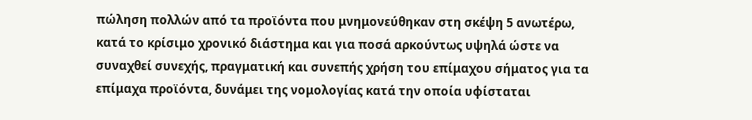πώληση πολλών από τα προϊόντα που μνημονεύθηκαν στη σκέψη 5 ανωτέρω, κατά το κρίσιμο χρονικό διάστημα και για ποσά αρκούντως υψηλά ώστε να συναχθεί συνεχής, πραγματική και συνεπής χρήση του επίμαχου σήματος για τα επίμαχα προϊόντα, δυνάμει της νομολογίας κατά την οποία υφίσταται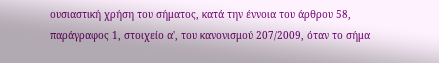ουσιαστική χρήση του σήματος, κατά την έννοια του άρθρου 58, παράγραφος 1, στοιχείο α', του κανονισμού 207/2009, όταν το σήμα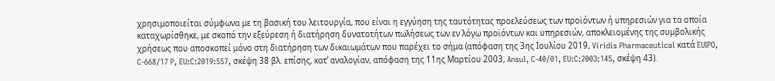χρησιμοποιείται σύμφωνα με τη βασική του λειτουργία, που είναι η εγγύηση της ταυτότητας προελεύσεως των προϊόντων ή υπηρεσιών για τα οποία καταχωρίσθηκε, με σκοπό την εξεύρεση ή διατήρηση δυνατοτήτων πωλήσεως των εν λόγω προϊόντων και υπηρεσιών, αποκλειομένης της συμβολικής χρήσεως που αποσκοπεί μόνο στη διατήρηση των δικαιωμάτων που παρέχει το σήμα (απόφαση της 3ης Ιουλίου 2019, Viridis Pharmaceutical κατά EUIPO, C-668/17 P, EU:C:2019:557, σκέψη 38 βλ. επίσης, κατ’ αναλογίαν, απόφαση της 11ης Μαρτίου 2003, Ansul, C-40/01, EU:C:2003:145, σκέψη 43).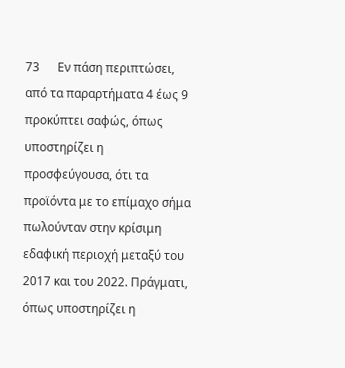73      Εν πάση περιπτώσει, από τα παραρτήματα 4 έως 9 προκύπτει σαφώς, όπως υποστηρίζει η προσφεύγουσα, ότι τα προϊόντα με το επίμαχο σήμα πωλούνταν στην κρίσιμη εδαφική περιοχή μεταξύ του 2017 και του 2022. Πράγματι, όπως υποστηρίζει η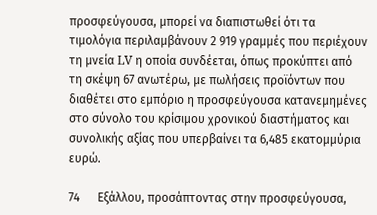προσφεύγουσα, μπορεί να διαπιστωθεί ότι τα τιμολόγια περιλαμβάνουν 2 919 γραμμές που περιέχουν τη μνεία LV η οποία συνδέεται, όπως προκύπτει από τη σκέψη 67 ανωτέρω, με πωλήσεις προϊόντων που διαθέτει στο εμπόριο η προσφεύγουσα κατανεμημένες στο σύνολο του κρίσιμου χρονικού διαστήματος και συνολικής αξίας που υπερβαίνει τα 6,485 εκατομμύρια ευρώ.

74      Εξάλλου, προσάπτοντας στην προσφεύγουσα,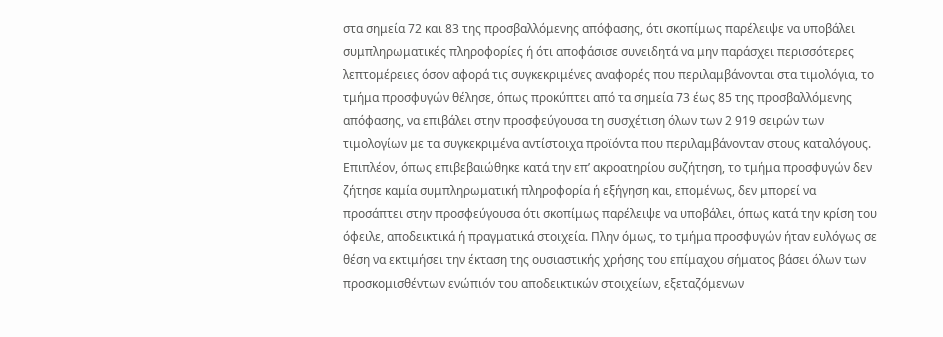στα σημεία 72 και 83 της προσβαλλόμενης απόφασης, ότι σκοπίμως παρέλειψε να υποβάλει συμπληρωματικές πληροφορίες ή ότι αποφάσισε συνειδητά να μην παράσχει περισσότερες λεπτομέρειες όσον αφορά τις συγκεκριμένες αναφορές που περιλαμβάνονται στα τιμολόγια, το τμήμα προσφυγών θέλησε, όπως προκύπτει από τα σημεία 73 έως 85 της προσβαλλόμενης απόφασης, να επιβάλει στην προσφεύγουσα τη συσχέτιση όλων των 2 919 σειρών των τιμολογίων με τα συγκεκριμένα αντίστοιχα προϊόντα που περιλαμβάνονταν στους καταλόγους. Επιπλέον, όπως επιβεβαιώθηκε κατά την επ’ ακροατηρίου συζήτηση, το τμήμα προσφυγών δεν ζήτησε καμία συμπληρωματική πληροφορία ή εξήγηση και, επομένως, δεν μπορεί να προσάπτει στην προσφεύγουσα ότι σκοπίμως παρέλειψε να υποβάλει, όπως κατά την κρίση του όφειλε, αποδεικτικά ή πραγματικά στοιχεία. Πλην όμως, το τμήμα προσφυγών ήταν ευλόγως σε θέση να εκτιμήσει την έκταση της ουσιαστικής χρήσης του επίμαχου σήματος βάσει όλων των προσκομισθέντων ενώπιόν του αποδεικτικών στοιχείων, εξεταζόμενων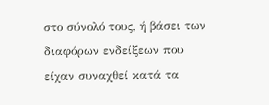στο σύνολό τους, ή βάσει των διαφόρων ενδείξεων που είχαν συναχθεί κατά τα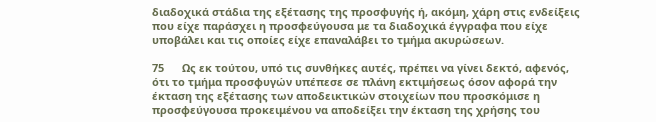διαδοχικά στάδια της εξέτασης της προσφυγής ή, ακόμη, χάρη στις ενδείξεις που είχε παράσχει η προσφεύγουσα με τα διαδοχικά έγγραφα που είχε υποβάλει και τις οποίες είχε επαναλάβει το τμήμα ακυρώσεων.

75      Ως εκ τούτου, υπό τις συνθήκες αυτές, πρέπει να γίνει δεκτό, αφενός, ότι το τμήμα προσφυγών υπέπεσε σε πλάνη εκτιμήσεως όσον αφορά την έκταση της εξέτασης των αποδεικτικών στοιχείων που προσκόμισε η προσφεύγουσα προκειμένου να αποδείξει την έκταση της χρήσης του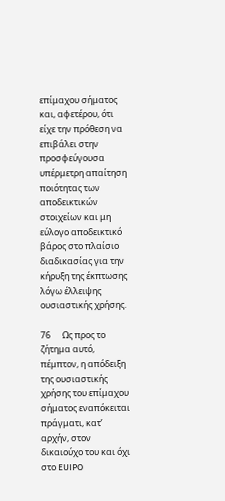επίμαχου σήματος και, αφετέρου, ότι είχε την πρόθεση να επιβάλει στην προσφεύγουσα υπέρμετρη απαίτηση ποιότητας των αποδεικτικών στοιχείων και μη εύλογο αποδεικτικό βάρος στο πλαίσιο διαδικασίας για την κήρυξη της έκπτωσης λόγω έλλειψης ουσιαστικής χρήσης.

76      Ως προς το ζήτημα αυτό, πέμπτον, η απόδειξη της ουσιαστικής χρήσης του επίμαχου σήματος εναπόκειται πράγματι, κατ’ αρχήν, στον δικαιούχο του και όχι στο EUIPO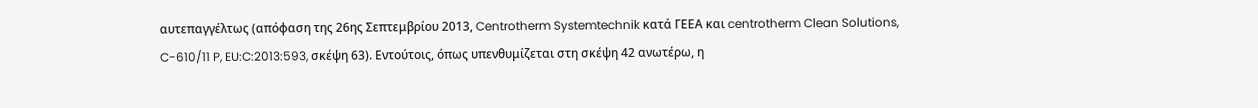αυτεπαγγέλτως (απόφαση της 26ης Σεπτεμβρίου 2013, Centrotherm Systemtechnik κατά ΓΕΕΑ και centrotherm Clean Solutions, C-610/11 P, EU:C:2013:593, σκέψη 63). Εντούτοις, όπως υπενθυμίζεται στη σκέψη 42 ανωτέρω, η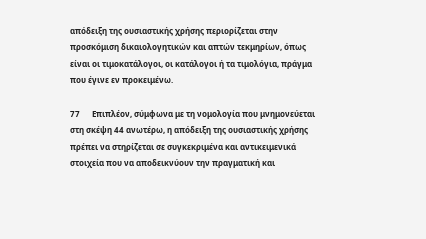απόδειξη της ουσιαστικής χρήσης περιορίζεται στην προσκόμιση δικαιολογητικών και απτών τεκμηρίων, όπως είναι οι τιμοκατάλογοι, οι κατάλογοι ή τα τιμολόγια, πράγμα που έγινε εν προκειμένω.

77      Επιπλέον, σύμφωνα με τη νομολογία που μνημονεύεται στη σκέψη 44 ανωτέρω, η απόδειξη της ουσιαστικής χρήσης πρέπει να στηρίζεται σε συγκεκριμένα και αντικειμενικά στοιχεία που να αποδεικνύουν την πραγματική και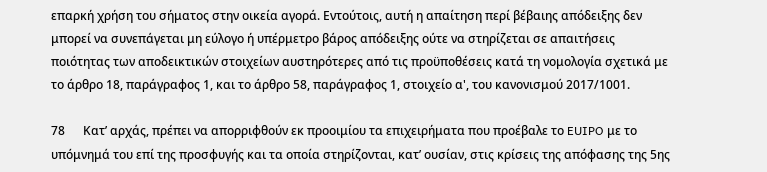επαρκή χρήση του σήματος στην οικεία αγορά. Εντούτοις, αυτή η απαίτηση περί βέβαιης απόδειξης δεν μπορεί να συνεπάγεται μη εύλογο ή υπέρμετρο βάρος απόδειξης ούτε να στηρίζεται σε απαιτήσεις ποιότητας των αποδεικτικών στοιχείων αυστηρότερες από τις προϋποθέσεις κατά τη νομολογία σχετικά με το άρθρο 18, παράγραφος 1, και το άρθρο 58, παράγραφος 1, στοιχείο α', του κανονισμού 2017/1001.

78      Κατ’ αρχάς, πρέπει να απορριφθούν εκ προοιμίου τα επιχειρήματα που προέβαλε το EUIPO με το υπόμνημά του επί της προσφυγής και τα οποία στηρίζονται, κατ’ ουσίαν, στις κρίσεις της απόφασης της 5ης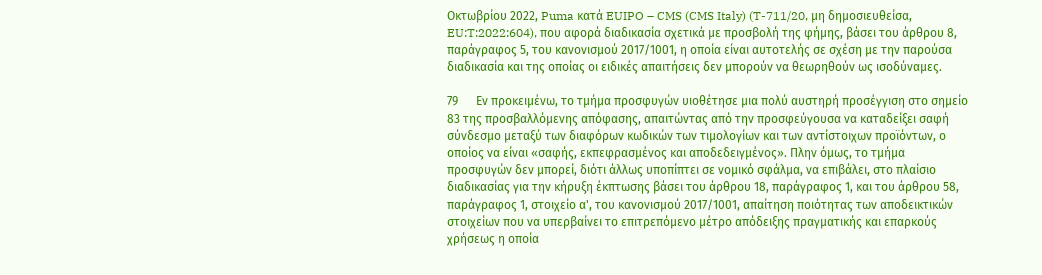Οκτωβρίου 2022, Puma κατά EUIPO – CMS (CMS Italy) (T-711/20, μη δημοσιευθείσα, EU:T:2022:604), που αφορά διαδικασία σχετικά με προσβολή της φήμης, βάσει του άρθρου 8, παράγραφος 5, του κανονισμού 2017/1001, η οποία είναι αυτοτελής σε σχέση με την παρούσα διαδικασία και της οποίας οι ειδικές απαιτήσεις δεν μπορούν να θεωρηθούν ως ισοδύναμες.

79      Εν προκειμένω, το τμήμα προσφυγών υιοθέτησε μια πολύ αυστηρή προσέγγιση στο σημείο 83 της προσβαλλόμενης απόφασης, απαιτώντας από την προσφεύγουσα να καταδείξει σαφή σύνδεσμο μεταξύ των διαφόρων κωδικών των τιμολογίων και των αντίστοιχων προϊόντων, ο οποίος να είναι «σαφής, εκπεφρασμένος και αποδεδειγμένος». Πλην όμως, το τμήμα προσφυγών δεν μπορεί, διότι άλλως υποπίπτει σε νομικό σφάλμα, να επιβάλει, στο πλαίσιο διαδικασίας για την κήρυξη έκπτωσης βάσει του άρθρου 18, παράγραφος 1, και του άρθρου 58, παράγραφος 1, στοιχείο α', του κανονισμού 2017/1001, απαίτηση ποιότητας των αποδεικτικών στοιχείων που να υπερβαίνει το επιτρεπόμενο μέτρο απόδειξης πραγματικής και επαρκούς χρήσεως η οποία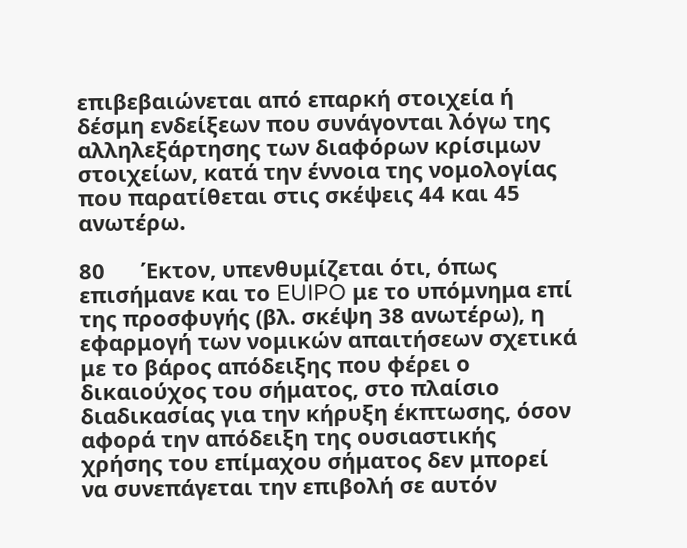επιβεβαιώνεται από επαρκή στοιχεία ή δέσμη ενδείξεων που συνάγονται λόγω της αλληλεξάρτησης των διαφόρων κρίσιμων στοιχείων, κατά την έννοια της νομολογίας που παρατίθεται στις σκέψεις 44 και 45 ανωτέρω.

80      Έκτον, υπενθυμίζεται ότι, όπως επισήμανε και το EUIPO με το υπόμνημα επί της προσφυγής (βλ. σκέψη 38 ανωτέρω), η εφαρμογή των νομικών απαιτήσεων σχετικά με το βάρος απόδειξης που φέρει ο δικαιούχος του σήματος, στο πλαίσιο διαδικασίας για την κήρυξη έκπτωσης, όσον αφορά την απόδειξη της ουσιαστικής χρήσης του επίμαχου σήματος δεν μπορεί να συνεπάγεται την επιβολή σε αυτόν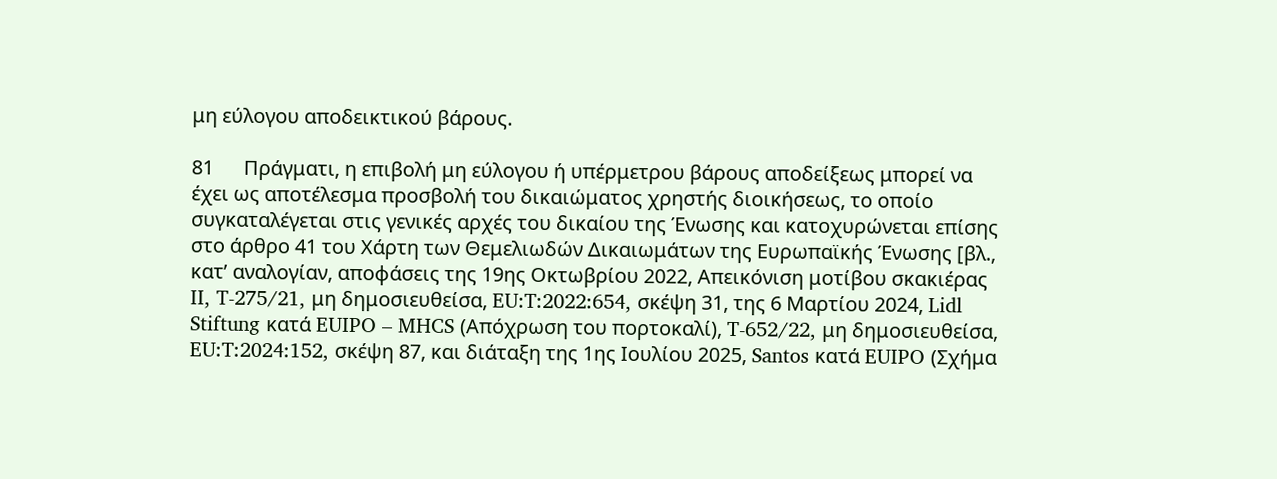μη εύλογου αποδεικτικού βάρους.

81      Πράγματι, η επιβολή μη εύλογου ή υπέρμετρου βάρους αποδείξεως μπορεί να έχει ως αποτέλεσμα προσβολή του δικαιώματος χρηστής διοικήσεως, το οποίο συγκαταλέγεται στις γενικές αρχές του δικαίου της Ένωσης και κατοχυρώνεται επίσης στο άρθρο 41 του Χάρτη των Θεμελιωδών Δικαιωμάτων της Ευρωπαϊκής Ένωσης [βλ., κατ’ αναλογίαν, αποφάσεις της 19ης Οκτωβρίου 2022, Απεικόνιση μοτίβου σκακιέρας II, T-275/21, μη δημοσιευθείσα, EU:T:2022:654, σκέψη 31, της 6 Μαρτίου 2024, Lidl Stiftung κατά EUIPO – MHCS (Απόχρωση του πορτοκαλί), T-652/22, μη δημοσιευθείσα, EU:T:2024:152, σκέψη 87, και διάταξη της 1ης Ιουλίου 2025, Santos κατά EUIPO (Σχήμα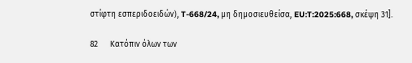στίφτη εσπεριδοειδών), T-668/24, μη δημοσιευθείσα, EU:T:2025:668, σκέψη 31].

82      Κατόπιν όλων των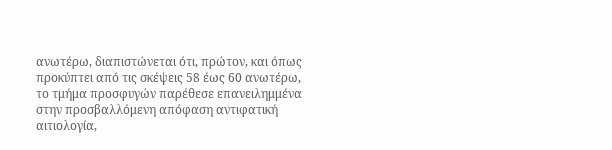ανωτέρω, διαπιστώνεται ότι, πρώτον, και όπως προκύπτει από τις σκέψεις 58 έως 60 ανωτέρω, το τμήμα προσφυγών παρέθεσε επανειλημμένα στην προσβαλλόμενη απόφαση αντιφατική αιτιολογία,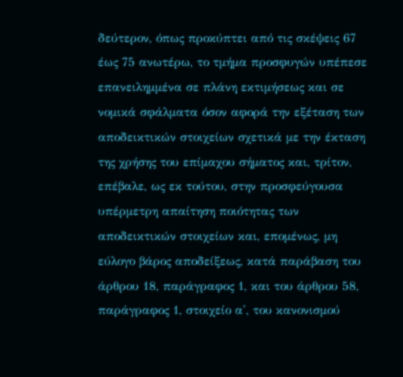δεύτερον, όπως προκύπτει από τις σκέψεις 67 έως 75 ανωτέρω, το τμήμα προσφυγών υπέπεσε επανειλημμένα σε πλάνη εκτιμήσεως και σε νομικά σφάλματα όσον αφορά την εξέταση των αποδεικτικών στοιχείων σχετικά με την έκταση της χρήσης του επίμαχου σήματος και, τρίτον, επέβαλε, ως εκ τούτου, στην προσφεύγουσα υπέρμετρη απαίτηση ποιότητας των αποδεικτικών στοιχείων και, επομένως, μη εύλογο βάρος αποδείξεως, κατά παράβαση του άρθρου 18, παράγραφος 1, και του άρθρου 58, παράγραφος 1, στοιχείο α', του κανονισμού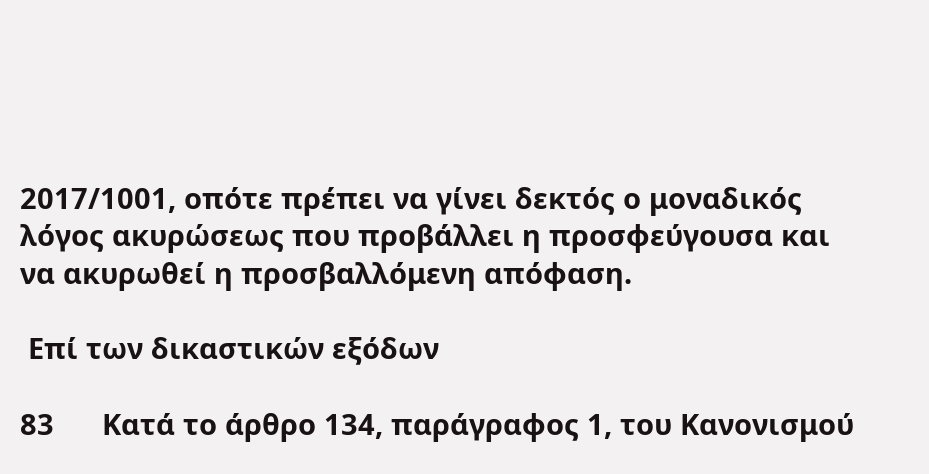2017/1001, οπότε πρέπει να γίνει δεκτός ο μοναδικός λόγος ακυρώσεως που προβάλλει η προσφεύγουσα και να ακυρωθεί η προσβαλλόμενη απόφαση.

 Επί των δικαστικών εξόδων

83      Κατά το άρθρο 134, παράγραφος 1, του Κανονισμού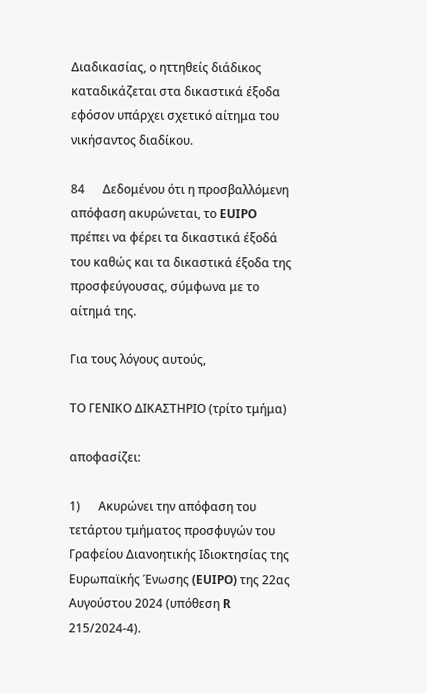Διαδικασίας, ο ηττηθείς διάδικος καταδικάζεται στα δικαστικά έξοδα εφόσον υπάρχει σχετικό αίτημα του νικήσαντος διαδίκου.

84      Δεδομένου ότι η προσβαλλόμενη απόφαση ακυρώνεται, το EUIPO πρέπει να φέρει τα δικαστικά έξοδά του καθώς και τα δικαστικά έξοδα της προσφεύγουσας, σύμφωνα με το αίτημά της.

Για τους λόγους αυτούς,

ΤΟ ΓΕΝΙΚΟ ΔΙΚΑΣΤΗΡΙΟ (τρίτο τμήμα)

αποφασίζει:

1)      Ακυρώνει την απόφαση του τετάρτου τμήματος προσφυγών του Γραφείου Διανοητικής Ιδιοκτησίας της Ευρωπαϊκής Ένωσης (EUIPO) της 22ας Αυγούστου 2024 (υπόθεση R 215/2024-4).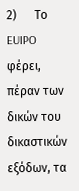2)      Το EUIPO φέρει, πέραν των δικών του δικαστικών εξόδων, τα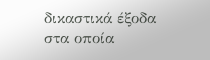δικαστικά έξοδα στα οποία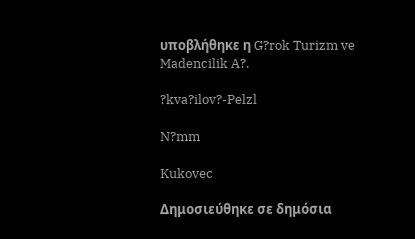υποβλήθηκε η G?rok Turizm ve Madencilik A?.

?kva?ilov?-Pelzl

N?mm

Kukovec

Δημοσιεύθηκε σε δημόσια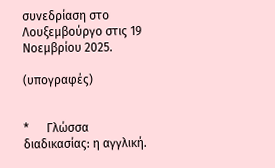συνεδρίαση στο Λουξεμβούργο στις 19 Νοεμβρίου 2025.

(υπογραφές)


*      Γλώσσα διαδικασίας: η αγγλική.